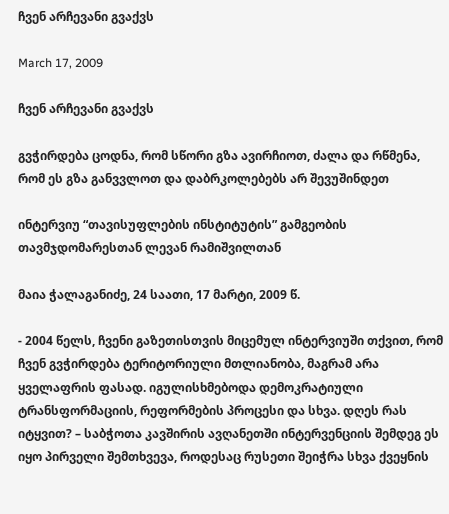ჩვენ არჩევანი გვაქვს

March 17, 2009

ჩვენ არჩევანი გვაქვს

გვჭირდება ცოდნა, რომ სწორი გზა ავირჩიოთ, ძალა და რწმენა, რომ ეს გზა განვვლოთ და დაბრკოლებებს არ შევუშინდეთ

ინტერვიუ “თავისუფლების ინსტიტუტის” გამგეობის თავმჯდომარესთან ლევან რამიშვილთან

მაია ჭალაგანიძე, 24 საათი, 17 მარტი, 2009 წ.

- 2004 წელს, ჩვენი გაზეთისთვის მიცემულ ინტერვიუში თქვით, რომ ჩვენ გვჭირდება ტერიტორიული მთლიანობა, მაგრამ არა ყველაფრის ფასად. იგულისხმებოდა დემოკრატიული ტრანსფორმაციის, რეფორმების პროცესი და სხვა. დღეს რას იტყვით? – საბჭოთა კავშირის ავღანეთში ინტერვენციის შემდეგ ეს იყო პირველი შემთხვევა, როდესაც რუსეთი შეიჭრა სხვა ქვეყნის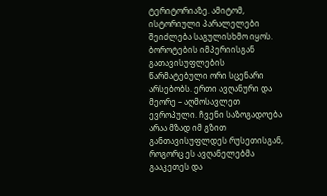ტერიტორიაზე. ამიტომ, ისტორიული პარალელები შეიძლება საგულისხმო იყოს. ბოროტების იმპერიისგან გათავისუფლების წარმატებული ორი სცენარი არსებობს. ერთი ავღანური და მეორე – აღმოსავლეთ ევროპული. ჩვენი საზოგადოება არაა მზად იმ გზით განთავისუფლდეს რუსეთისგან, როგორც ეს ავღანელებმა გააკეთეს და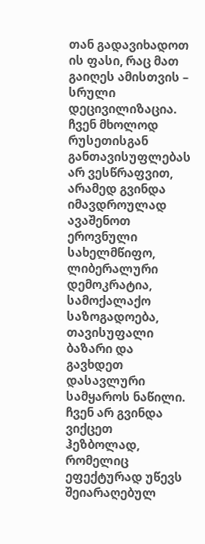თან გადავიხადოთ ის ფასი, რაც მათ გაიღეს ამისთვის – სრული დეცივილიზაცია. ჩვენ მხოლოდ რუსეთისგან განთავისუფლებას არ ვესწრაფვით, არამედ გვინდა იმავდროულად ავაშენოთ ეროვნული სახელმწიფო, ლიბერალური დემოკრატია, სამოქალაქო საზოგადოება, თავისუფალი ბაზარი და გავხდეთ დასავლური სამყაროს ნაწილი. ჩვენ არ გვინდა ვიქცეთ ჰეზბოლად, რომელიც ეფექტურად უწევს შეიარაღებულ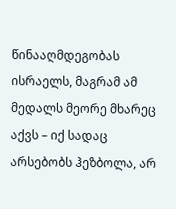წინააღმდეგობას ისრაელს, მაგრამ ამ მედალს მეორე მხარეც აქვს – იქ სადაც არსებობს ჰეზბოლა, არ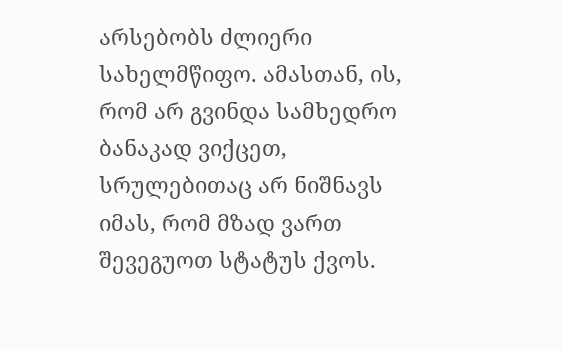არსებობს ძლიერი სახელმწიფო. ამასთან, ის, რომ არ გვინდა სამხედრო ბანაკად ვიქცეთ, სრულებითაც არ ნიშნავს იმას, რომ მზად ვართ შევეგუოთ სტატუს ქვოს.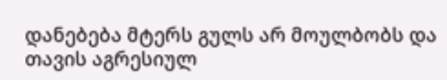დანებება მტერს გულს არ მოულბობს და თავის აგრესიულ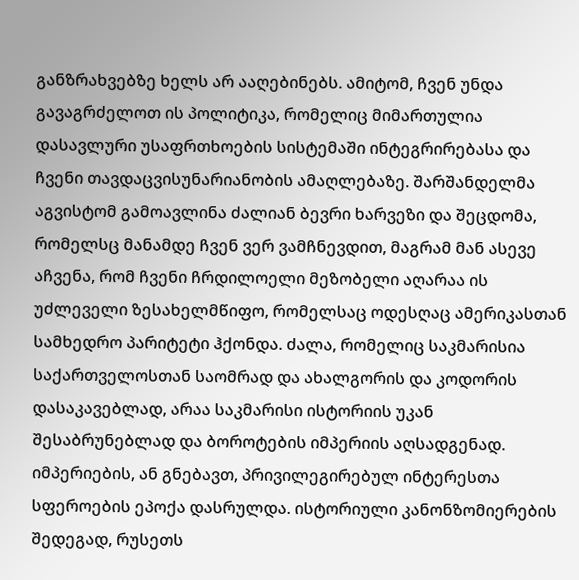განზრახვებზე ხელს არ ააღებინებს. ამიტომ, ჩვენ უნდა გავაგრძელოთ ის პოლიტიკა, რომელიც მიმართულია დასავლური უსაფრთხოების სისტემაში ინტეგრირებასა და ჩვენი თავდაცვისუნარიანობის ამაღლებაზე. შარშანდელმა აგვისტომ გამოავლინა ძალიან ბევრი ხარვეზი და შეცდომა, რომელსც მანამდე ჩვენ ვერ ვამჩნევდით, მაგრამ მან ასევე აჩვენა, რომ ჩვენი ჩრდილოელი მეზობელი აღარაა ის უძლეველი ზესახელმწიფო, რომელსაც ოდესღაც ამერიკასთან სამხედრო პარიტეტი ჰქონდა. ძალა, რომელიც საკმარისია საქართველოსთან საომრად და ახალგორის და კოდორის დასაკავებლად, არაა საკმარისი ისტორიის უკან შესაბრუნებლად და ბოროტების იმპერიის აღსადგენად. იმპერიების, ან გნებავთ, პრივილეგირებულ ინტერესთა სფეროების ეპოქა დასრულდა. ისტორიული კანონზომიერების შედეგად, რუსეთს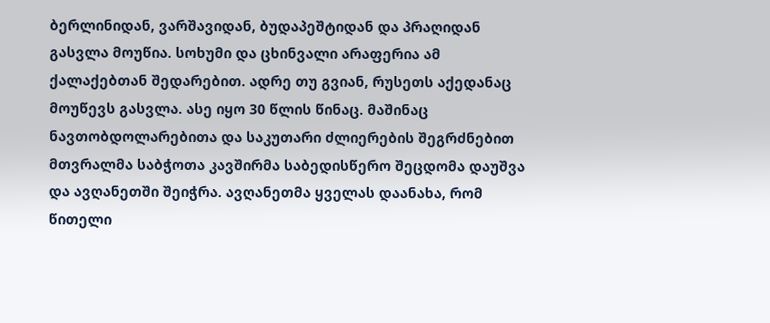ბერლინიდან, ვარშავიდან, ბუდაპეშტიდან და პრაღიდან გასვლა მოუწია. სოხუმი და ცხინვალი არაფერია ამ ქალაქებთან შედარებით. ადრე თუ გვიან, რუსეთს აქედანაც მოუწევს გასვლა. ასე იყო 30 წლის წინაც. მაშინაც ნავთობდოლარებითა და საკუთარი ძლიერების შეგრძნებით მთვრალმა საბჭოთა კავშირმა საბედისწერო შეცდომა დაუშვა და ავღანეთში შეიჭრა. ავღანეთმა ყველას დაანახა, რომ წითელი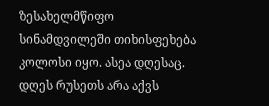ზესახელმწიფო სინამდვილეში თიხისფეხება კოლოსი იყო. ასეა დღესაც. დღეს რუსეთს არა აქვს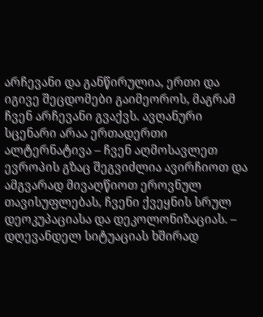არჩევანი და განწირულია, ერთი და იგივე შეცდომები გაიმეოროს, მაგრამ ჩვენ არჩევანი გვაქვს. ავღანური სცენარი არაა ერთადერთი ალტერნატივა – ჩვენ აღმოსავლეთ ევროპის გზაც შეგვიძლია ავირჩიოთ და ამგვარად მივაღწიოთ ეროვნულ თავისუფლებას, ჩვენი ქვეყნის სრულ დეოკუპაციასა და დეკოლონიზაციას. – დღევანდელ სიტუაციას ხშირად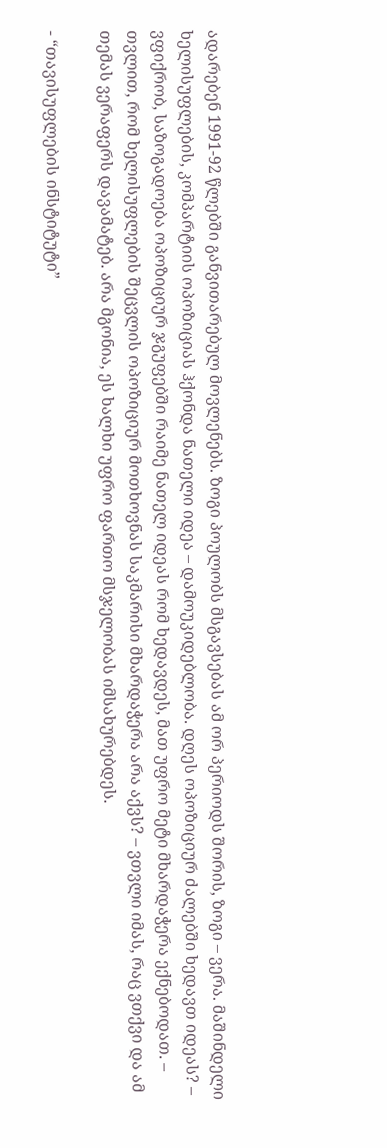ადარებენ 1991-92 წლებში განვითარებულ მოვლენებს. ზოგი პოულობს მსგავსებას ამ ორ პერიოდს შორის, ზოგი – ვერა. მაშინდელი ხელისუფლების, კომპარტიის ოპოზიციას ჰქონდა ნათელი იდეა – დამოუკიდებლობა. დღეს ოპოზიციურ ძალებში ხედავთ იდეას? – ვფიქრობ, საზოგადოება ოპოზიციურ ჯგუფებში რაიმე ნათელ იდეას რომ ხედავდეს, მათ უფრო მეტი მხარდაჭერა ექნებოდათ. – თვლით, რომ ხელისუფლების შეცვლის ოპოზიციურ მოთხოვნას საკმარისი მხარდაჭერა არა აქვს? – ვთვლი იმას, რაც ვთქვი და ამ თემას ვერაფერს დავამატებ. არა მგონია, ეს ხალხი უფრო ფართო მსჯელობას იმსახურებდეს.

- “თავისუფლების ინსტიტუტი”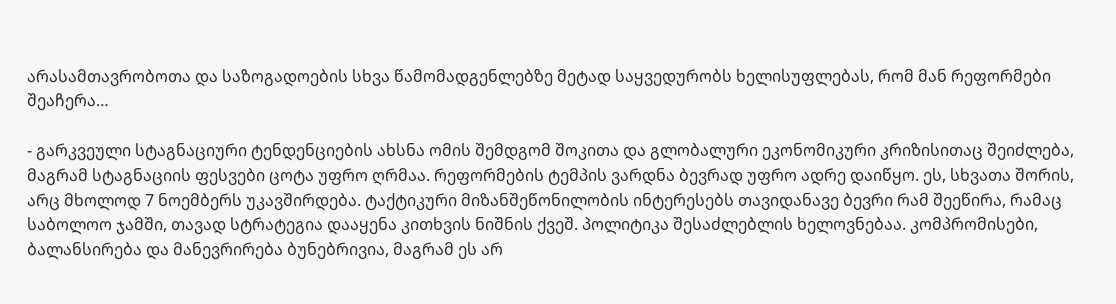არასამთავრობოთა და საზოგადოების სხვა წამომადგენლებზე მეტად საყვედურობს ხელისუფლებას, რომ მან რეფორმები შეაჩერა…

- გარკვეული სტაგნაციური ტენდენციების ახსნა ომის შემდგომ შოკითა და გლობალური ეკონომიკური კრიზისითაც შეიძლება, მაგრამ სტაგნაციის ფესვები ცოტა უფრო ღრმაა. რეფორმების ტემპის ვარდნა ბევრად უფრო ადრე დაიწყო. ეს, სხვათა შორის, არც მხოლოდ 7 ნოემბერს უკავშირდება. ტაქტიკური მიზანშეწონილობის ინტერესებს თავიდანავე ბევრი რამ შეეწირა, რამაც საბოლოო ჯამში, თავად სტრატეგია დააყენა კითხვის ნიშნის ქვეშ. პოლიტიკა შესაძლებლის ხელოვნებაა. კომპრომისები, ბალანსირება და მანევრირება ბუნებრივია, მაგრამ ეს არ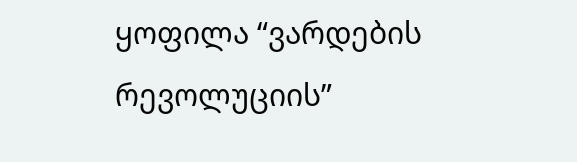ყოფილა “ვარდების რევოლუციის”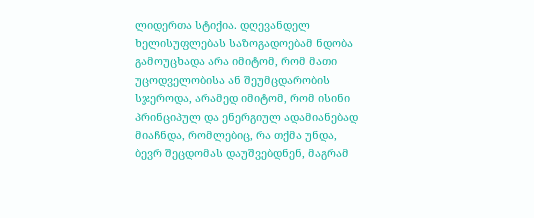ლიდერთა სტიქია. დღევანდელ ხელისუფლებას საზოგადოებამ ნდობა გამოუცხადა არა იმიტომ, რომ მათი უცოდველობისა ან შეუმცდარობის სჯეროდა, არამედ იმიტომ, რომ ისინი პრინციპულ და ენერგიულ ადამიანებად მიაჩნდა, რომლებიც, რა თქმა უნდა, ბევრ შეცდომას დაუშვებდნენ, მაგრამ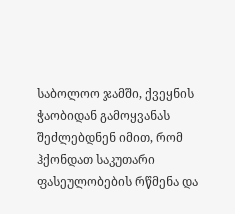საბოლოო ჯამში, ქვეყნის ჭაობიდან გამოყვანას შეძლებდნენ იმით, რომ ჰქონდათ საკუთარი ფასეულობების რწმენა და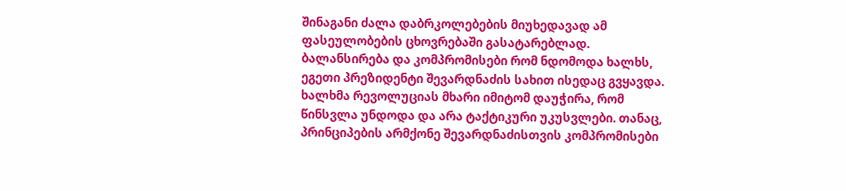შინაგანი ძალა დაბრკოლებების მიუხედავად ამ ფასეულობების ცხოვრებაში გასატარებლად. ბალანსირება და კომპრომისები რომ ნდომოდა ხალხს, ეგეთი პრეზიდენტი შევარდნაძის სახით ისედაც გვყავდა. ხალხმა რევოლუციას მხარი იმიტომ დაუჭირა, რომ წინსვლა უნდოდა და არა ტაქტიკური უკუსვლები. თანაც, პრინციპების არმქონე შევარდნაძისთვის კომპრომისები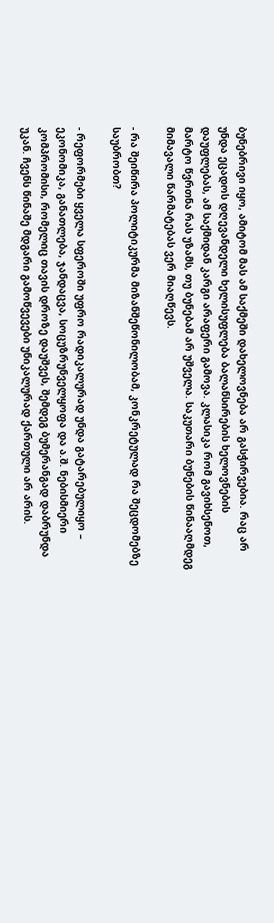ბუნებრივი იყო, ამიტომ მას ამ საქმეში დახელოვნება არ გასჭირვებია. რაც არ უნდა ეცადოს დღევანდელი ხელისუფლება ბალანსირების ხელოვნების დაუფლებას, ამ საქმიდან კარგი არაფერი გამოვა. კლასიკა რომ გავიხსენოთ, მარტო წვრთნა რას უზამს, თუ ბუნებამ არ უშველა. საკუთარი ბუნების წინააღმდეგ მიმავალი წარმატებას ვერ მიაღწევს.

- რა შეიწირა პოლიტიკურმა მიზანშეწონილობამ, კონკრეტულად რა შეცდომებზე საუბრობთ?

- რეფორმები ყველა სფეროში უფრო რადიკალურად უნდა გატარებულიყო – ეკონომიკა, განათლება, ჯანდაცვა, სოცუზრუნველყოფა და ა.შ. ნებისმიერი კომპრომისი, რომელიც თავის დროზე დაუშვეს, შემდეგ ბუმერანგად დაბრუნდა უკან. ჩვენს წინაშე მდგარი გამოწვევები უნიკალურად ქართული არ არის.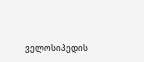ველოსიპედის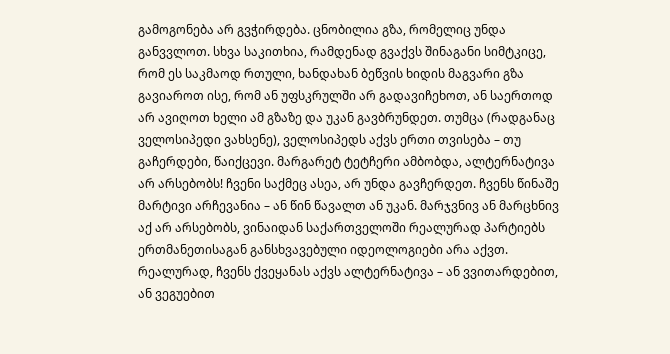გამოგონება არ გვჭირდება. ცნობილია გზა, რომელიც უნდა განვვლოთ. სხვა საკითხია, რამდენად გვაქვს შინაგანი სიმტკიცე, რომ ეს საკმაოდ რთული, ხანდახან ბეწვის ხიდის მაგვარი გზა გავიაროთ ისე, რომ ან უფსკრულში არ გადავიჩეხოთ, ან საერთოდ არ ავიღოთ ხელი ამ გზაზე და უკან გავბრუნდეთ. თუმცა (რადგანაც ველოსიპედი ვახსენე), ველოსიპედს აქვს ერთი თვისება – თუ გაჩერდები, წაიქცევი. მარგარეტ ტეტჩერი ამბობდა, ალტერნატივა არ არსებობს! ჩვენი საქმეც ასეა, არ უნდა გავჩერდეთ. ჩვენს წინაშე მარტივი არჩევანია – ან წინ წავალთ ან უკან. მარჯვნივ ან მარცხნივ აქ არ არსებობს, ვინაიდან საქართველოში რეალურად პარტიებს ერთმანეთისაგან განსხვავებული იდეოლოგიები არა აქვთ. რეალურად, ჩვენს ქვეყანას აქვს ალტერნატივა – ან ვვითარდებით, ან ვეგუებით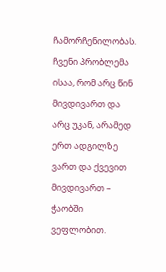ჩამორჩენილობას. ჩვენი პრობლემა ისაა, რომ არც წინ მივდივართ და არც უკან, არამედ ერთ ადგილზე ვართ და ქვევით მივდივართ – ჭაობში ვეფლობით.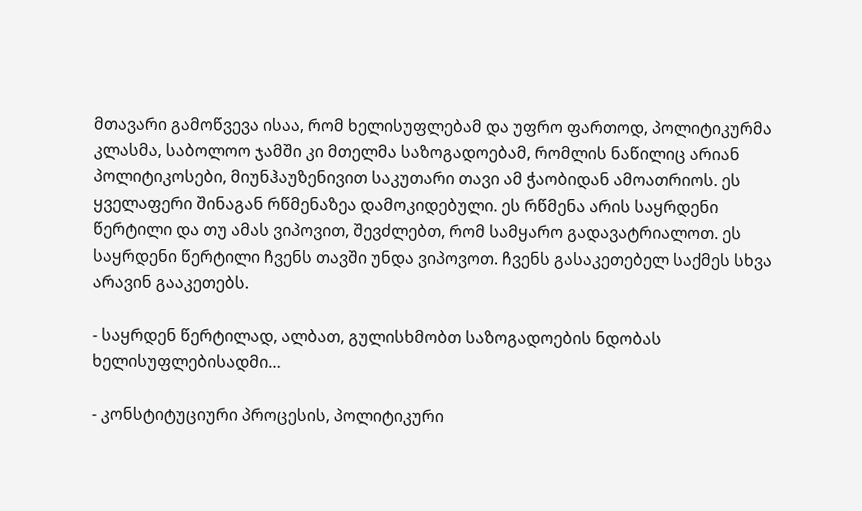მთავარი გამოწვევა ისაა, რომ ხელისუფლებამ და უფრო ფართოდ, პოლიტიკურმა კლასმა, საბოლოო ჯამში კი მთელმა საზოგადოებამ, რომლის ნაწილიც არიან პოლიტიკოსები, მიუნჰაუზენივით საკუთარი თავი ამ ჭაობიდან ამოათრიოს. ეს ყველაფერი შინაგან რწმენაზეა დამოკიდებული. ეს რწმენა არის საყრდენი წერტილი და თუ ამას ვიპოვით, შევძლებთ, რომ სამყარო გადავატრიალოთ. ეს საყრდენი წერტილი ჩვენს თავში უნდა ვიპოვოთ. ჩვენს გასაკეთებელ საქმეს სხვა არავინ გააკეთებს.

- საყრდენ წერტილად, ალბათ, გულისხმობთ საზოგადოების ნდობას ხელისუფლებისადმი…

- კონსტიტუციური პროცესის, პოლიტიკური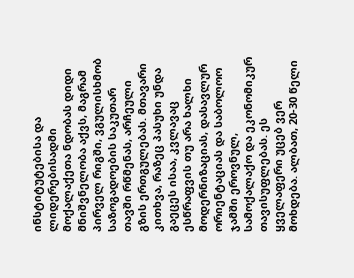ინსტიტუტებისა და ლიდერებისადმი მოქალაქეთა ნდობას დიდი მნიშვნელობა აქვს, მაგრამ პირველ რიგში, ვგულისხმობ საზოგადოების საკუთარ თავში რწმენას, არჩეული გზის ერთგულებას. მთავარი კითხვა, რაზეც პასუხი უნდა გაეცეს ისაა, კვლავაც ესწრაფვის თუ არა ხალხი მოდერნიზაციას, დასავლურ ორიენტაციას და საბოლოო ჯამში ეროვნულ, სამოქალაქო და ეკონომიკურ თავისუფლებას. ეს ყველაფერი უცებ ვერ მოხდება. ალბათ, 20-30 წელი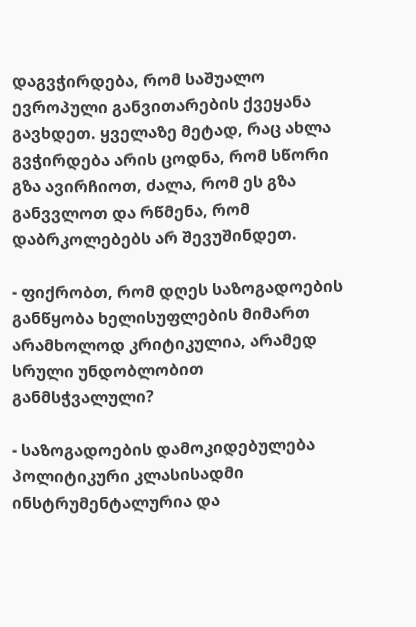დაგვჭირდება, რომ საშუალო ევროპული განვითარების ქვეყანა გავხდეთ. ყველაზე მეტად, რაც ახლა გვჭირდება არის ცოდნა, რომ სწორი გზა ავირჩიოთ, ძალა, რომ ეს გზა განვვლოთ და რწმენა, რომ დაბრკოლებებს არ შევუშინდეთ.

- ფიქრობთ, რომ დღეს საზოგადოების განწყობა ხელისუფლების მიმართ არამხოლოდ კრიტიკულია, არამედ სრული უნდობლობით განმსჭვალული?

- საზოგადოების დამოკიდებულება პოლიტიკური კლასისადმი ინსტრუმენტალურია და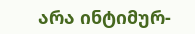არა ინტიმურ-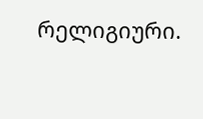რელიგიური.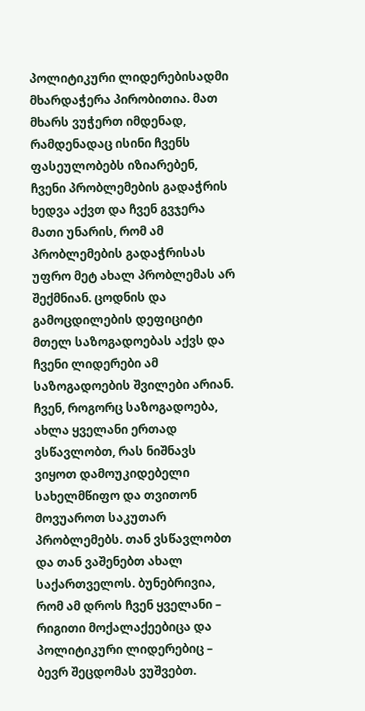პოლიტიკური ლიდერებისადმი მხარდაჭერა პირობითია. მათ მხარს ვუჭერთ იმდენად, რამდენადაც ისინი ჩვენს ფასეულობებს იზიარებენ, ჩვენი პრობლემების გადაჭრის ხედვა აქვთ და ჩვენ გვჯერა მათი უნარის, რომ ამ პრობლემების გადაჭრისას უფრო მეტ ახალ პრობლემას არ შექმნიან. ცოდნის და გამოცდილების დეფიციტი მთელ საზოგადოებას აქვს და ჩვენი ლიდერები ამ საზოგადოების შვილები არიან. ჩვენ, როგორც საზოგადოება, ახლა ყველანი ერთად ვსწავლობთ, რას ნიშნავს ვიყოთ დამოუკიდებელი სახელმწიფო და თვითონ მოვუაროთ საკუთარ პრობლემებს. თან ვსწავლობთ და თან ვაშენებთ ახალ საქართველოს. ბუნებრივია, რომ ამ დროს ჩვენ ყველანი – რიგითი მოქალაქეებიცა და პოლიტიკური ლიდერებიც – ბევრ შეცდომას ვუშვებთ.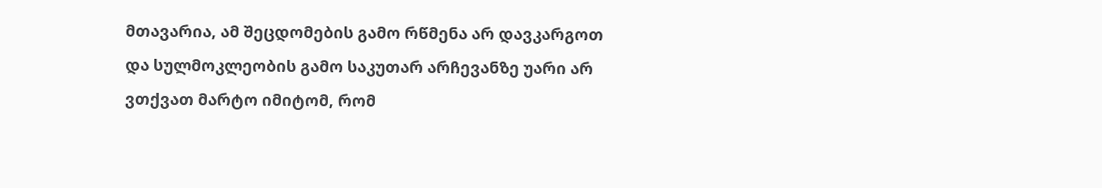მთავარია, ამ შეცდომების გამო რწმენა არ დავკარგოთ და სულმოკლეობის გამო საკუთარ არჩევანზე უარი არ ვთქვათ მარტო იმიტომ, რომ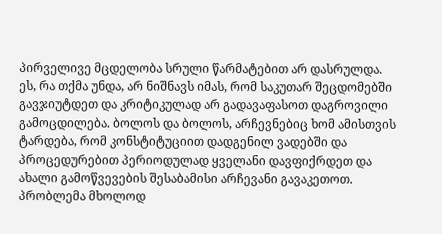პირველივე მცდელობა სრული წარმატებით არ დასრულდა. ეს, რა თქმა უნდა, არ ნიშნავს იმას, რომ საკუთარ შეცდომებში გავჯიუტდეთ და კრიტიკულად არ გადავაფასოთ დაგროვილი გამოცდილება. ბოლოს და ბოლოს, არჩევნებიც ხომ ამისთვის ტარდება, რომ კონსტიტუციით დადგენილ ვადებში და პროცედურებით პერიოდულად ყველანი დავფიქრდეთ და ახალი გამოწვევების შესაბამისი არჩევანი გავაკეთოთ. პრობლემა მხოლოდ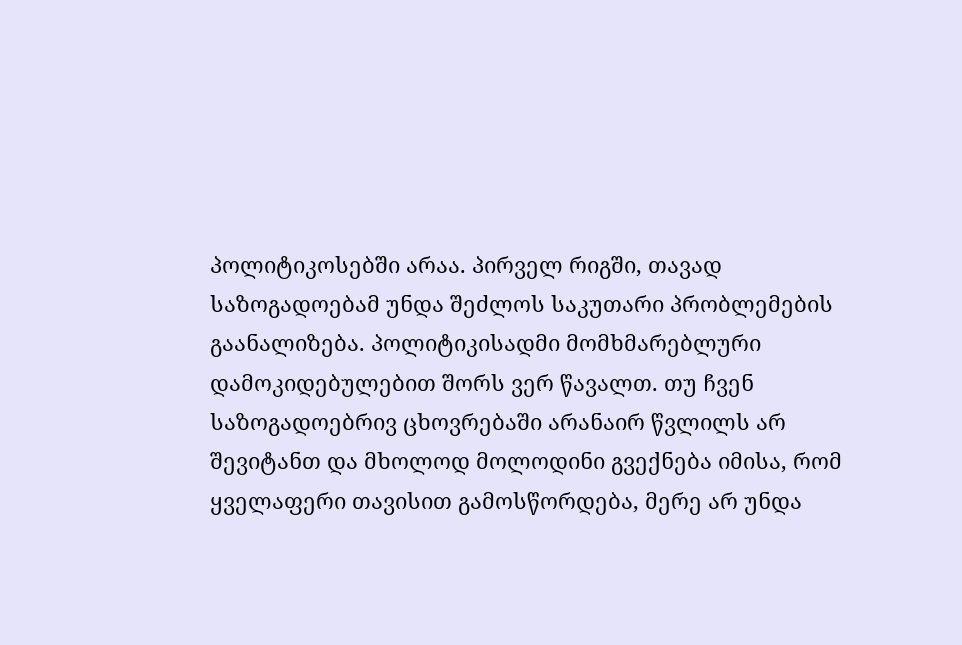პოლიტიკოსებში არაა. პირველ რიგში, თავად საზოგადოებამ უნდა შეძლოს საკუთარი პრობლემების გაანალიზება. პოლიტიკისადმი მომხმარებლური დამოკიდებულებით შორს ვერ წავალთ. თუ ჩვენ საზოგადოებრივ ცხოვრებაში არანაირ წვლილს არ შევიტანთ და მხოლოდ მოლოდინი გვექნება იმისა, რომ ყველაფერი თავისით გამოსწორდება, მერე არ უნდა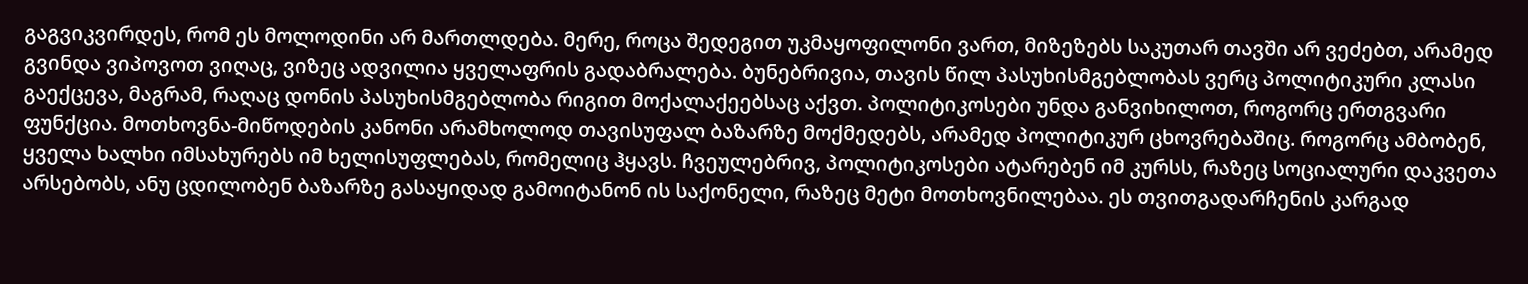გაგვიკვირდეს, რომ ეს მოლოდინი არ მართლდება. მერე, როცა შედეგით უკმაყოფილონი ვართ, მიზეზებს საკუთარ თავში არ ვეძებთ, არამედ გვინდა ვიპოვოთ ვიღაც, ვიზეც ადვილია ყველაფრის გადაბრალება. ბუნებრივია, თავის წილ პასუხისმგებლობას ვერც პოლიტიკური კლასი გაექცევა, მაგრამ, რაღაც დონის პასუხისმგებლობა რიგით მოქალაქეებსაც აქვთ. პოლიტიკოსები უნდა განვიხილოთ, როგორც ერთგვარი ფუნქცია. მოთხოვნა-მიწოდების კანონი არამხოლოდ თავისუფალ ბაზარზე მოქმედებს, არამედ პოლიტიკურ ცხოვრებაშიც. როგორც ამბობენ, ყველა ხალხი იმსახურებს იმ ხელისუფლებას, რომელიც ჰყავს. ჩვეულებრივ, პოლიტიკოსები ატარებენ იმ კურსს, რაზეც სოციალური დაკვეთა არსებობს, ანუ ცდილობენ ბაზარზე გასაყიდად გამოიტანონ ის საქონელი, რაზეც მეტი მოთხოვნილებაა. ეს თვითგადარჩენის კარგად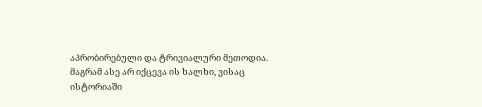აპრობირებული და ტრივიალური მეთოდია. მაგრამ ასე არ იქცევა ის ხალხი, ვისაც ისტორიაში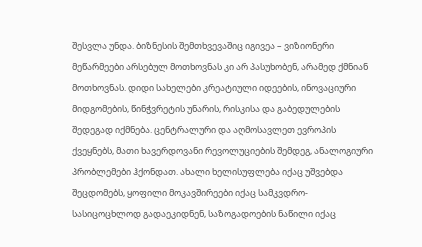შესვლა უნდა. ბიზნესის შემთხვევაშიც იგივეა – ვიზიონერი მეწარმეები არსებულ მოთხოვნას კი არ პასუხობენ, არამედ ქმნიან მოთხოვნას. დიდი სახელები კრეატიული იდეების, ინოვაციური მიდგომების, წინჭვრეტის უნარის, რისკისა და გაბედულების შედეგად იქმნება. ცენტრალური და აღმოსავლეთ ევროპის ქვეყნებს, მათი ხავერდოვანი რევოლუციების შემდეგ, ანალოგიური პრობლემები ჰქონდათ. ახალი ხელისუფლება იქაც უშვებდა შეცდომებს, ყოფილი მოკავშირეები იქაც სამკვდრო-სასიცოცხლოდ გადაეკიდნენ, საზოგადოების ნაწილი იქაც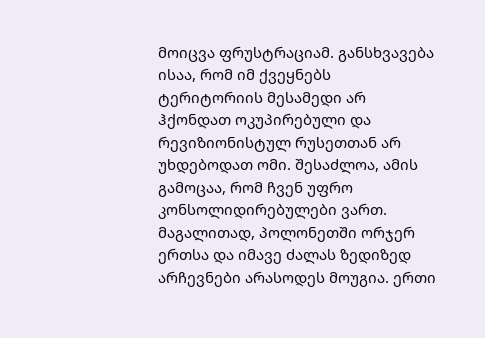მოიცვა ფრუსტრაციამ. განსხვავება ისაა, რომ იმ ქვეყნებს ტერიტორიის მესამედი არ ჰქონდათ ოკუპირებული და რევიზიონისტულ რუსეთთან არ უხდებოდათ ომი. შესაძლოა, ამის გამოცაა, რომ ჩვენ უფრო კონსოლიდირებულები ვართ. მაგალითად, პოლონეთში ორჯერ ერთსა და იმავე ძალას ზედიზედ არჩევნები არასოდეს მოუგია. ერთი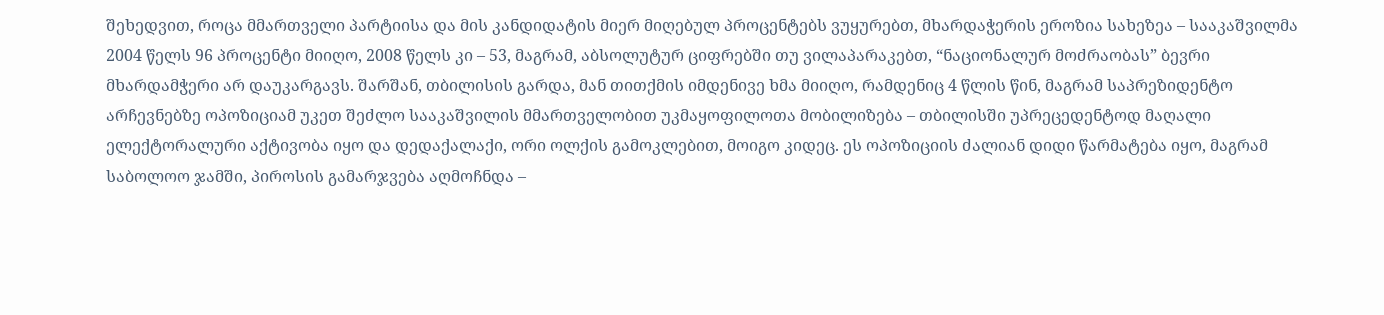შეხედვით, როცა მმართველი პარტიისა და მის კანდიდატის მიერ მიღებულ პროცენტებს ვუყურებთ, მხარდაჭერის ეროზია სახეზეა – სააკაშვილმა 2004 წელს 96 პროცენტი მიიღო, 2008 წელს კი – 53, მაგრამ, აბსოლუტურ ციფრებში თუ ვილაპარაკებთ, “ნაციონალურ მოძრაობას” ბევრი მხარდამჭერი არ დაუკარგავს. შარშან, თბილისის გარდა, მან თითქმის იმდენივე ხმა მიიღო, რამდენიც 4 წლის წინ, მაგრამ საპრეზიდენტო არჩევნებზე ოპოზიციამ უკეთ შეძლო სააკაშვილის მმართველობით უკმაყოფილოთა მობილიზება – თბილისში უპრეცედენტოდ მაღალი ელექტორალური აქტივობა იყო და დედაქალაქი, ორი ოლქის გამოკლებით, მოიგო კიდეც. ეს ოპოზიციის ძალიან დიდი წარმატება იყო, მაგრამ საბოლოო ჯამში, პიროსის გამარჯვება აღმოჩნდა –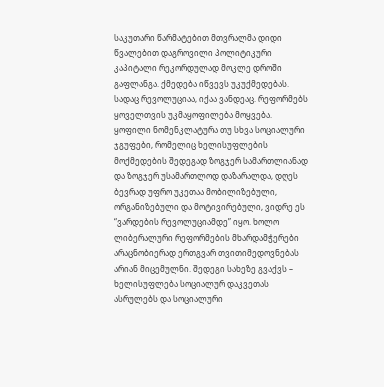საკუთარი წარმატებით მთვრალმა დიდი წვალებით დაგროვილი პოლიტიკური კაპიტალი რეკორდულად მოკლე დროში გაფლანგა. ქმედება იწვევს უკუქმედებას. სადაც რევოლუციაა, იქაა ვანდეაც. რეფორმებს ყოველთვის უკმაყოფილება მოყვება. ყოფილი ნომენკლატურა თუ სხვა სოციალური ჯგუფები, რომელიც ხელისუფლების მოქმედების შედეგად ზოგჯერ სამართლიანად და ზოგჯერ უსამართლოდ დაზარალდა, დღეს ბევრად უფრო უკეთაა მობილიზებული, ორგანიზებული და მოტივირებული, ვიდრე ეს “ვარდების რევოლუციამდე” იყო. ხოლო ლიბერალური რეფორმების მხარდამჭერები არაცნობიერად ერთგვარ თვითიმედოვნებას არიან მიცემულნი. შედეგი სახეზე გვაქვს – ხელისუფლება სოციალურ დაკვეთას ასრულებს და სოციალური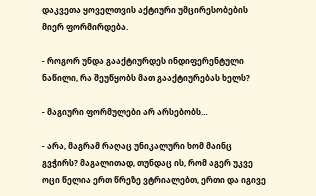დაკვეთა ყოველთვის აქტიური უმცირესობების მიერ ფორმირდება.

- როგორ უნდა გააქტიურდეს ინდიფერენტული ნაწილი, რა შეუწყობს მათ გააქტიურებას ხელს?

- მაგიური ფორმულები არ არსებობს…

- არა, მაგრამ რაღაც უნიკალური ხომ მაინც გვჭირს? მაგალითად, თუნდაც ის, რომ აგერ უკვე ოცი წელია ერთ წრეზე ვტრიალებთ, ერთი და იგივე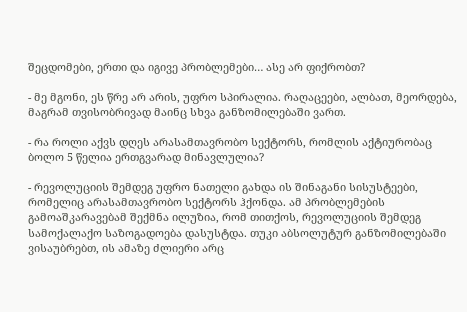შეცდომები, ერთი და იგივე პრობლემები… ასე არ ფიქრობთ?

- მე მგონი, ეს წრე არ არის, უფრო სპირალია. რაღაცეები, ალბათ, მეორდება, მაგრამ თვისობრივად მაინც სხვა განზომილებაში ვართ.

- რა როლი აქვს დღეს არასამთავრობო სექტორს, რომლის აქტიურობაც ბოლო 5 წელია ერთგვარად მინავლულია?

- რევოლუციის შემდეგ უფრო ნათელი გახდა ის შინაგანი სისუსტეები, რომელიც არასამთავრობო სექტორს ჰქონდა. ამ პრობლემების გამოაშკარავებამ შექმნა ილუზია, რომ თითქოს, რევოლუციის შემდეგ სამოქალაქო საზოგადოება დასუსტდა. თუკი აბსოლუტურ განზომილებაში ვისაუბრებთ, ის ამაზე ძლიერი არც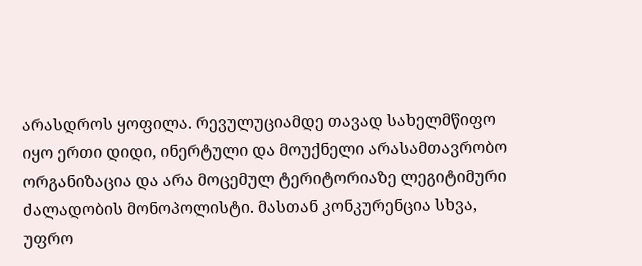არასდროს ყოფილა. რევულუციამდე თავად სახელმწიფო იყო ერთი დიდი, ინერტული და მოუქნელი არასამთავრობო ორგანიზაცია და არა მოცემულ ტერიტორიაზე ლეგიტიმური ძალადობის მონოპოლისტი. მასთან კონკურენცია სხვა, უფრო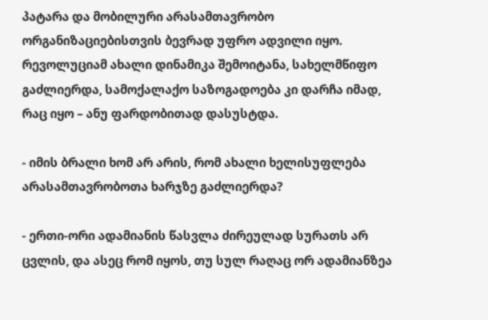პატარა და მობილური არასამთავრობო ორგანიზაციებისთვის ბევრად უფრო ადვილი იყო. რევოლუციამ ახალი დინამიკა შემოიტანა, სახელმწიფო გაძლიერდა, სამოქალაქო საზოგადოება კი დარჩა იმად, რაც იყო – ანუ ფარდობითად დასუსტდა.

- იმის ბრალი ხომ არ არის, რომ ახალი ხელისუფლება არასამთავრობოთა ხარჯზე გაძლიერდა?

- ერთი-ორი ადამიანის წასვლა ძირეულად სურათს არ ცვლის, და ასეც რომ იყოს, თუ სულ რაღაც ორ ადამიანზეა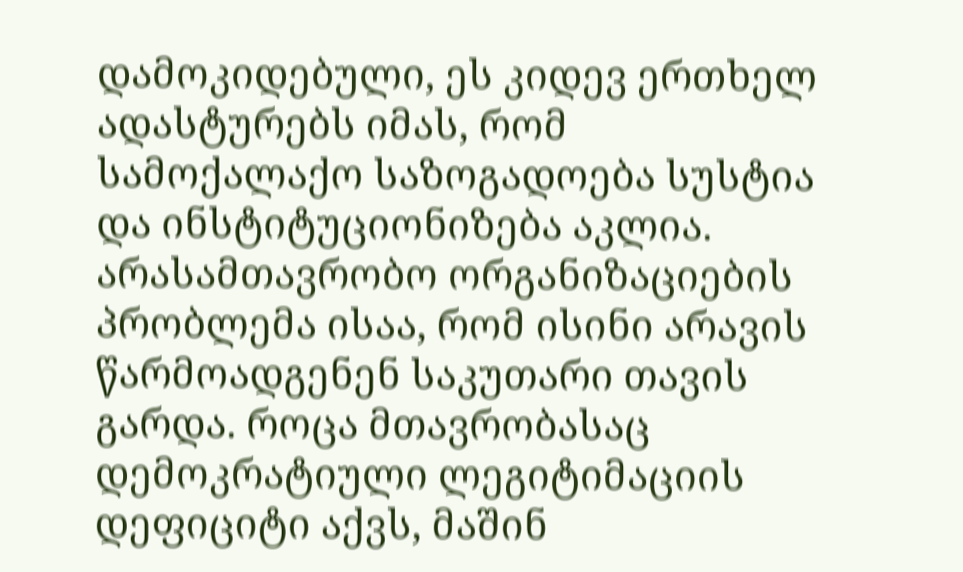დამოკიდებული, ეს კიდევ ერთხელ ადასტურებს იმას, რომ სამოქალაქო საზოგადოება სუსტია და ინსტიტუციონიზება აკლია. არასამთავრობო ორგანიზაციების პრობლემა ისაა, რომ ისინი არავის წარმოადგენენ საკუთარი თავის გარდა. როცა მთავრობასაც დემოკრატიული ლეგიტიმაციის დეფიციტი აქვს, მაშინ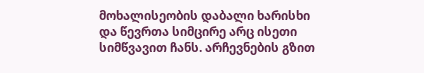მოხალისეობის დაბალი ხარისხი და წევრთა სიმცირე არც ისეთი სიმწვავით ჩანს. არჩევნების გზით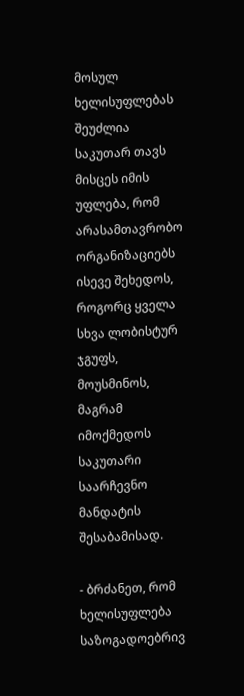მოსულ ხელისუფლებას შეუძლია საკუთარ თავს მისცეს იმის უფლება, რომ არასამთავრობო ორგანიზაციებს ისევე შეხედოს, როგორც ყველა სხვა ლობისტურ ჯგუფს, მოუსმინოს, მაგრამ იმოქმედოს საკუთარი საარჩევნო მანდატის შესაბამისად.

- ბრძანეთ, რომ ხელისუფლება საზოგადოებრივ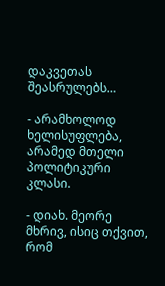დაკვეთას შეასრულებს…

- არამხოლოდ ხელისუფლება, არამედ მთელი პოლიტიკური კლასი.

- დიახ. მეორე მხრივ, ისიც თქვით, რომ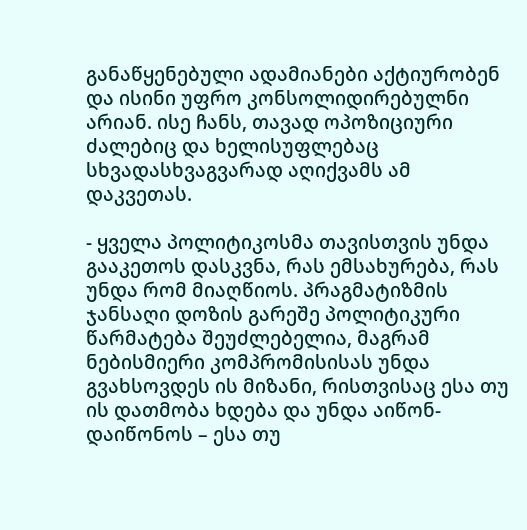განაწყენებული ადამიანები აქტიურობენ და ისინი უფრო კონსოლიდირებულნი არიან. ისე ჩანს, თავად ოპოზიციური ძალებიც და ხელისუფლებაც სხვადასხვაგვარად აღიქვამს ამ დაკვეთას.

- ყველა პოლიტიკოსმა თავისთვის უნდა გააკეთოს დასკვნა, რას ემსახურება, რას უნდა რომ მიაღწიოს. პრაგმატიზმის ჯანსაღი დოზის გარეშე პოლიტიკური წარმატება შეუძლებელია, მაგრამ ნებისმიერი კომპრომისისას უნდა გვახსოვდეს ის მიზანი, რისთვისაც ესა თუ ის დათმობა ხდება და უნდა აიწონ-დაიწონოს – ესა თუ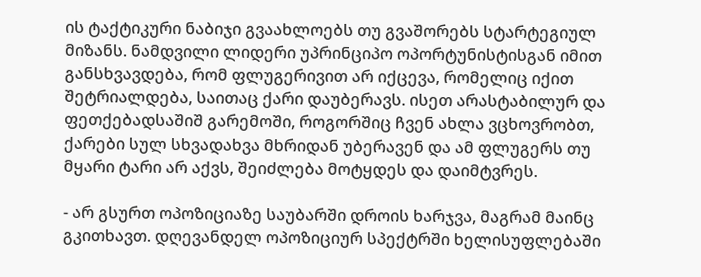ის ტაქტიკური ნაბიჯი გვაახლოებს თუ გვაშორებს სტარტეგიულ მიზანს. ნამდვილი ლიდერი უპრინციპო ოპორტუნისტისგან იმით განსხვავდება, რომ ფლუგერივით არ იქცევა, რომელიც იქით შეტრიალდება, საითაც ქარი დაუბერავს. ისეთ არასტაბილურ და ფეთქებადსაშიშ გარემოში, როგორშიც ჩვენ ახლა ვცხოვრობთ, ქარები სულ სხვადახვა მხრიდან უბერავენ და ამ ფლუგერს თუ მყარი ტარი არ აქვს, შეიძლება მოტყდეს და დაიმტვრეს.

- არ გსურთ ოპოზიციაზე საუბარში დროის ხარჯვა, მაგრამ მაინც გკითხავთ. დღევანდელ ოპოზიციურ სპექტრში ხელისუფლებაში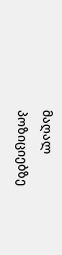მაღალ პოზიციებზე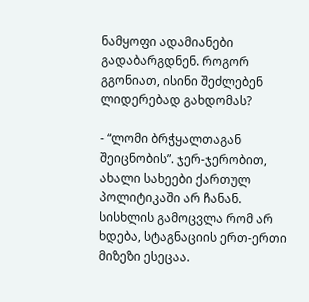ნამყოფი ადამიანები გადაბარგდნენ. როგორ გგონიათ, ისინი შეძლებენ ლიდერებად გახდომას?

- “ლომი ბრჭყალთაგან შეიცნობის”. ჯერ-ჯერობით, ახალი სახეები ქართულ პოლიტიკაში არ ჩანან. სისხლის გამოცვლა რომ არ ხდება, სტაგნაციის ერთ-ერთი მიზეზი ესეცაა.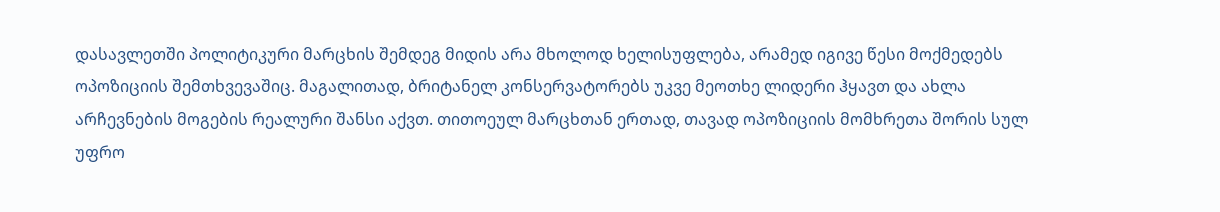დასავლეთში პოლიტიკური მარცხის შემდეგ მიდის არა მხოლოდ ხელისუფლება, არამედ იგივე წესი მოქმედებს ოპოზიციის შემთხვევაშიც. მაგალითად, ბრიტანელ კონსერვატორებს უკვე მეოთხე ლიდერი ჰყავთ და ახლა არჩევნების მოგების რეალური შანსი აქვთ. თითოეულ მარცხთან ერთად, თავად ოპოზიციის მომხრეთა შორის სულ უფრო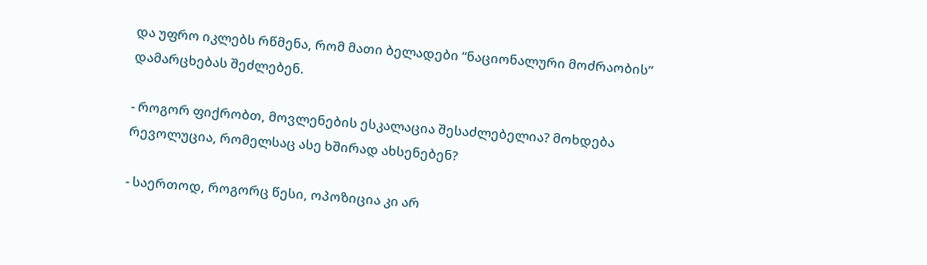და უფრო იკლებს რწმენა, რომ მათი ბელადები “ნაციონალური მოძრაობის” დამარცხებას შეძლებენ.

- როგორ ფიქრობთ, მოვლენების ესკალაცია შესაძლებელია? მოხდება რევოლუცია, რომელსაც ასე ხშირად ახსენებენ?

- საერთოდ, როგორც წესი, ოპოზიცია კი არ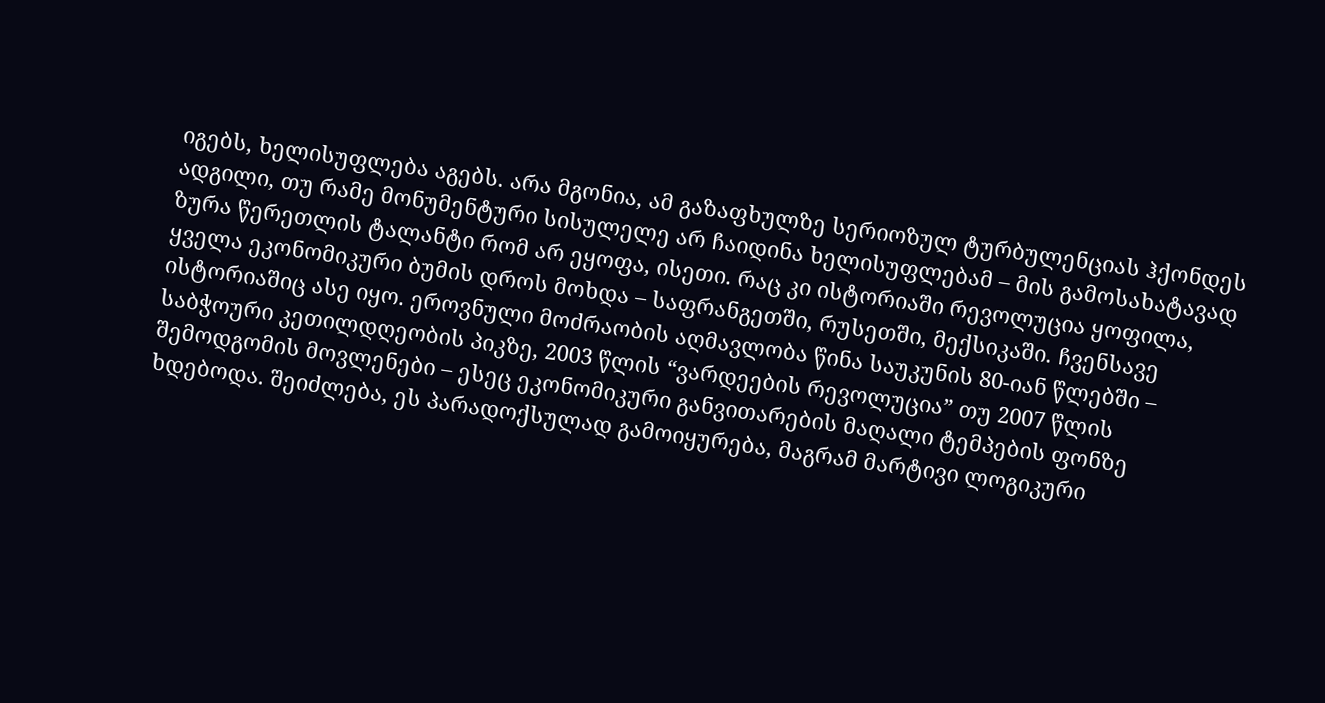იგებს, ხელისუფლება აგებს. არა მგონია, ამ გაზაფხულზე სერიოზულ ტურბულენციას ჰქონდეს ადგილი, თუ რამე მონუმენტური სისულელე არ ჩაიდინა ხელისუფლებამ – მის გამოსახატავად ზურა წერეთლის ტალანტი რომ არ ეყოფა, ისეთი. რაც კი ისტორიაში რევოლუცია ყოფილა, ყველა ეკონომიკური ბუმის დროს მოხდა – საფრანგეთში, რუსეთში, მექსიკაში. ჩვენსავე ისტორიაშიც ასე იყო. ეროვნული მოძრაობის აღმავლობა წინა საუკუნის 80-იან წლებში – საბჭოური კეთილდღეობის პიკზე, 2003 წლის “ვარდეების რევოლუცია” თუ 2007 წლის შემოდგომის მოვლენები – ესეც ეკონომიკური განვითარების მაღალი ტემპების ფონზე ხდებოდა. შეიძლება, ეს პარადოქსულად გამოიყურება, მაგრამ მარტივი ლოგიკური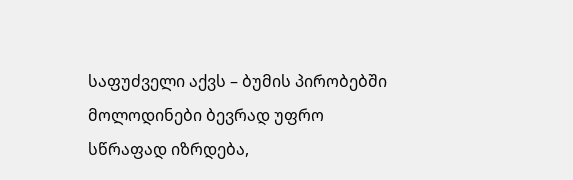საფუძველი აქვს – ბუმის პირობებში მოლოდინები ბევრად უფრო სწრაფად იზრდება,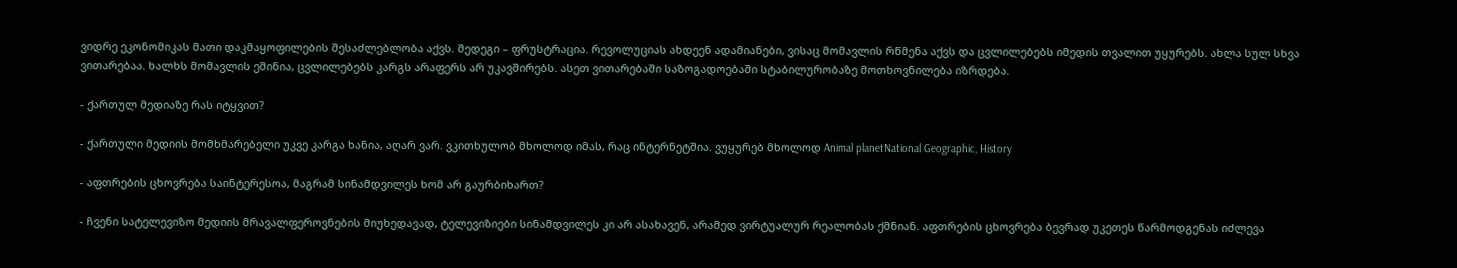ვიდრე ეკონომიკას მათი დაკმაყოფილების შესაძლებლობა აქვს. შედეგი – ფრუსტრაცია. რევოლუციას ახდეენ ადამიანები, ვისაც მომავლის რწმენა აქვს და ცვლილებებს იმედის თვალით უყურებს. ახლა სულ სხვა ვითარებაა. ხალხს მომავლის ეშინია, ცვლილებებს კარგს არაფერს არ უკავშირებს. ასეთ ვითარებაში საზოგადოებაში სტაბილურობაზე მოთხოვნილება იზრდება.

- ქართულ მედიაზე რას იტყვით?

- ქართული მედიის მომხმარებელი უკვე კარგა ხანია, აღარ ვარ. ვკითხულობ მხოლოდ იმას, რაც ინტერნეტშია. ვუყურებ მხოლოდ Animal planetNational Geographic, History

- აფთრების ცხოვრება საინტერესოა, მაგრამ სინამდვილეს ხომ არ გაურბიხართ?

- ჩვენი სატელევიზო მედიის მრავალფეროვნების მიუხედავად, ტელევიზიები სინამდვილეს კი არ ასახავენ, არამედ ვირტუალურ რეალობას ქმნიან. აფთრების ცხოვრება ბევრად უკეთეს წარმოდგენას იძლევა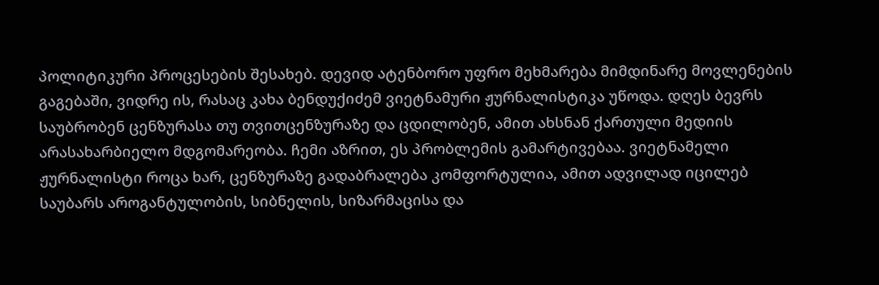პოლიტიკური პროცესების შესახებ. დევიდ ატენბორო უფრო მეხმარება მიმდინარე მოვლენების გაგებაში, ვიდრე ის, რასაც კახა ბენდუქიძემ ვიეტნამური ჟურნალისტიკა უწოდა. დღეს ბევრს საუბრობენ ცენზურასა თუ თვითცენზურაზე და ცდილობენ, ამით ახსნან ქართული მედიის არასახარბიელო მდგომარეობა. ჩემი აზრით, ეს პრობლემის გამარტივებაა. ვიეტნამელი ჟურნალისტი როცა ხარ, ცენზურაზე გადაბრალება კომფორტულია, ამით ადვილად იცილებ საუბარს აროგანტულობის, სიბნელის, სიზარმაცისა და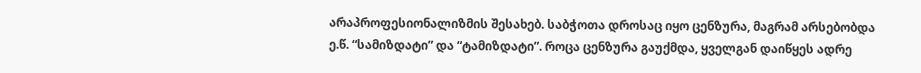არაპროფესიონალიზმის შესახებ. საბჭოთა დროსაც იყო ცენზურა, მაგრამ არსებობდა ე.წ. “სამიზდატი” და “ტამიზდატი”. როცა ცენზურა გაუქმდა, ყველგან დაიწყეს ადრე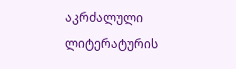აკრძალული ლიტერატურის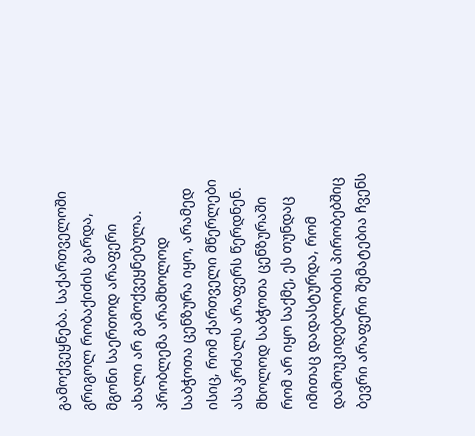გამოქვეყნება. საქართველოში გრიგოლ რობაქიძის გარდა, მგონი საერთოდ არაფერი ახალი არ გამოქვეყნებულა. პრობლემა არამხოლოდ საბჭოთა ცენზურა იყო, არამედ ისიც, რომ ქართველი მწერლები ასაკრძალს არაფერს წერდნენ. მხოლოდ საბჭოთა ცენზურაში რომ არ იყო საქმე, ეს თუნდაც იმითაც დადასტურდა, რომ დამოუკიდებლობის პირობებშიც ბევრი არაფერი შემატებია ჩვენს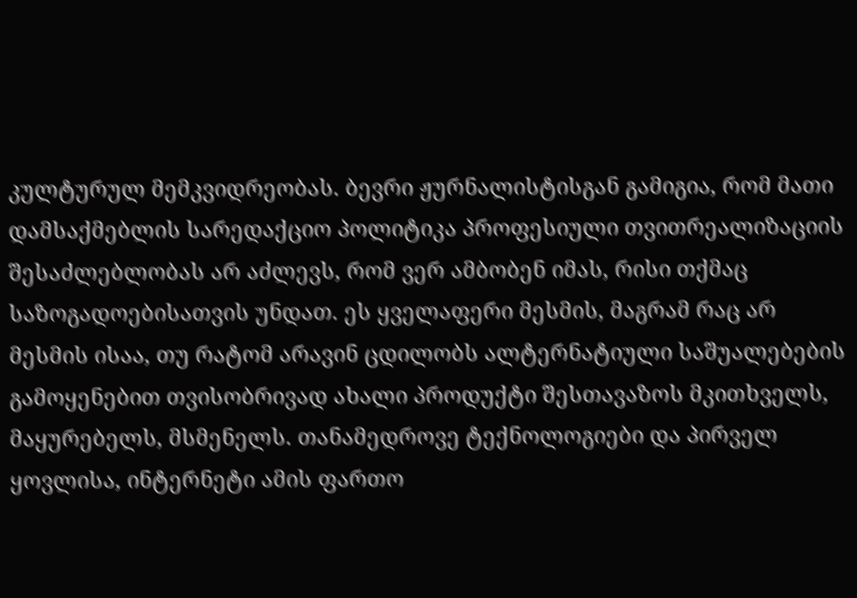კულტურულ მემკვიდრეობას. ბევრი ჟურნალისტისგან გამიგია, რომ მათი დამსაქმებლის სარედაქციო პოლიტიკა პროფესიული თვითრეალიზაციის შესაძლებლობას არ აძლევს, რომ ვერ ამბობენ იმას, რისი თქმაც საზოგადოებისათვის უნდათ. ეს ყველაფერი მესმის, მაგრამ რაც არ მესმის ისაა, თუ რატომ არავინ ცდილობს ალტერნატიული საშუალებების გამოყენებით თვისობრივად ახალი პროდუქტი შესთავაზოს მკითხველს, მაყურებელს, მსმენელს. თანამედროვე ტექნოლოგიები და პირველ ყოვლისა, ინტერნეტი ამის ფართო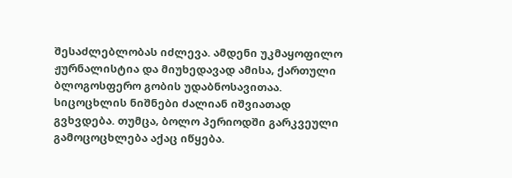შესაძლებლობას იძლევა. ამდენი უკმაყოფილო ჟურნალისტია და მიუხედავად ამისა, ქართული ბლოგოსფერო გობის უდაბნოსავითაა. სიცოცხლის ნიშნები ძალიან იშვიათად გვხვდება. თუმცა, ბოლო პერიოდში გარკვეული გამოცოცხლება აქაც იწყება.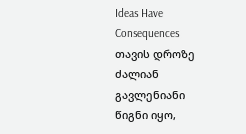Ideas Have Consequences თავის დროზე ძალიან გავლენიანი წიგნი იყო,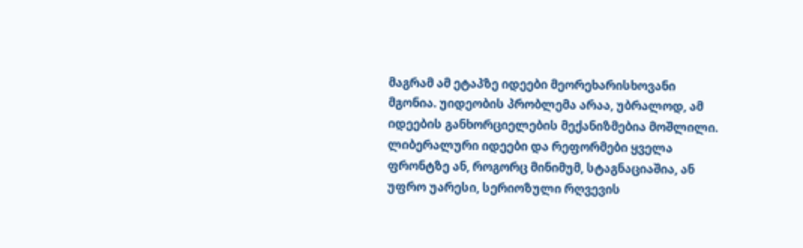მაგრამ ამ ეტაპზე იდეები მეორეხარისხოვანი მგონია. უიდეობის პრობლემა არაა, უბრალოდ, ამ იდეების განხორციელების მექანიზმებია მოშლილი. ლიბერალური იდეები და რეფორმები ყველა ფრონტზე ან, როგორც მინიმუმ, სტაგნაციაშია, ან უფრო უარესი, სერიოზული რღვევის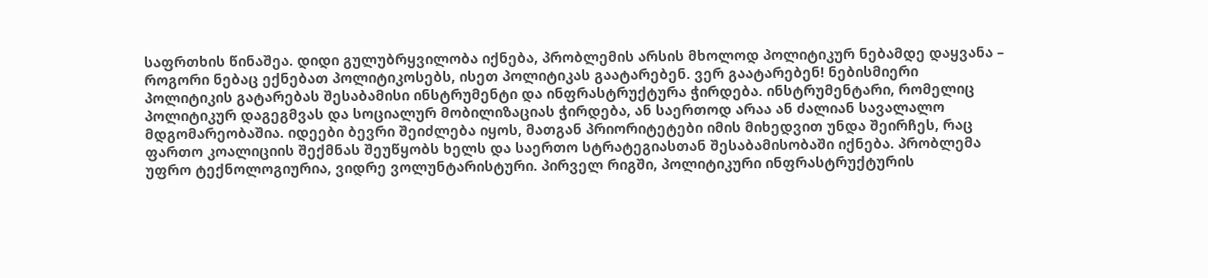საფრთხის წინაშეა. დიდი გულუბრყვილობა იქნება, პრობლემის არსის მხოლოდ პოლიტიკურ ნებამდე დაყვანა – როგორი ნებაც ექნებათ პოლიტიკოსებს, ისეთ პოლიტიკას გაატარებენ. ვერ გაატარებენ! ნებისმიერი პოლიტიკის გატარებას შესაბამისი ინსტრუმენტი და ინფრასტრუქტურა ჭირდება. ინსტრუმენტარი, რომელიც პოლიტიკურ დაგეგმვას და სოციალურ მობილიზაციას ჭირდება, ან საერთოდ არაა ან ძალიან სავალალო მდგომარეობაშია. იდეები ბევრი შეიძლება იყოს, მათგან პრიორიტეტები იმის მიხედვით უნდა შეირჩეს, რაც ფართო კოალიციის შექმნას შეუწყობს ხელს და საერთო სტრატეგიასთან შესაბამისობაში იქნება. პრობლემა უფრო ტექნოლოგიურია, ვიდრე ვოლუნტარისტური. პირველ რიგში, პოლიტიკური ინფრასტრუქტურის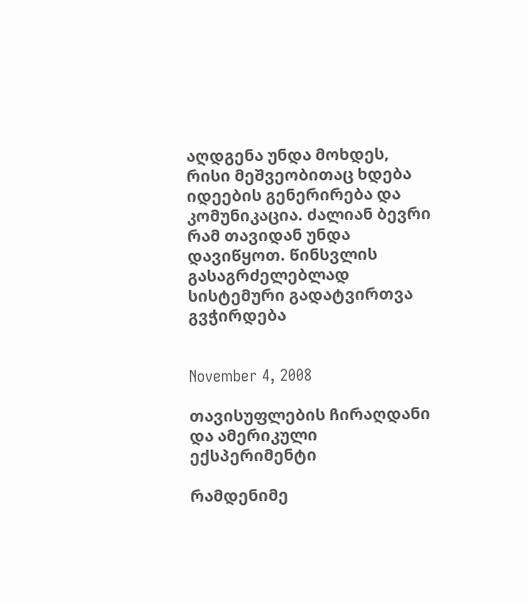აღდგენა უნდა მოხდეს, რისი მეშვეობითაც ხდება იდეების გენერირება და კომუნიკაცია. ძალიან ბევრი რამ თავიდან უნდა დავიწყოთ. წინსვლის გასაგრძელებლად სისტემური გადატვირთვა გვჭირდება


November 4, 2008

თავისუფლების ჩირაღდანი და ამერიკული ექსპერიმენტი

რამდენიმე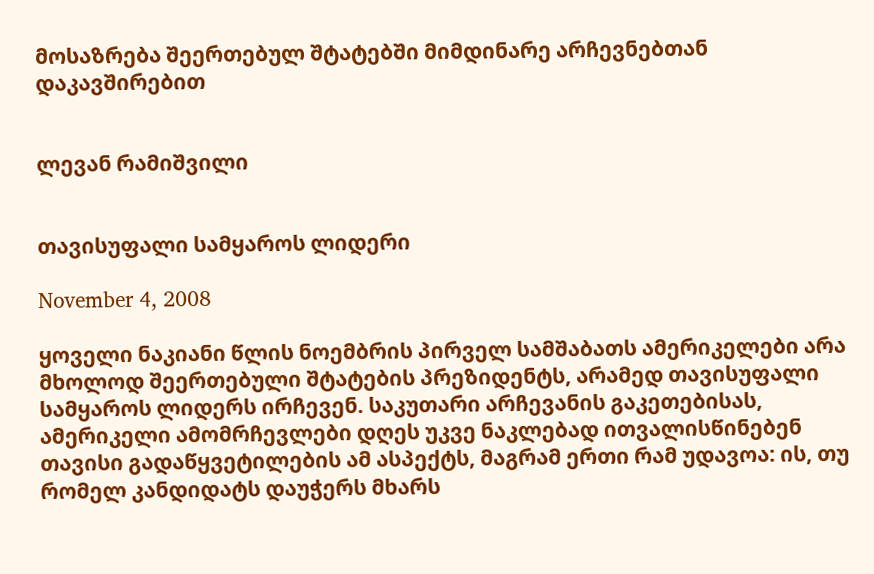მოსაზრება შეერთებულ შტატებში მიმდინარე არჩევნებთან დაკავშირებით


ლევან რამიშვილი


თავისუფალი სამყაროს ლიდერი

November 4, 2008

ყოველი ნაკიანი წლის ნოემბრის პირველ სამშაბათს ამერიკელები არა მხოლოდ შეერთებული შტატების პრეზიდენტს, არამედ თავისუფალი სამყაროს ლიდერს ირჩევენ. საკუთარი არჩევანის გაკეთებისას, ამერიკელი ამომრჩევლები დღეს უკვე ნაკლებად ითვალისწინებენ თავისი გადაწყვეტილების ამ ასპექტს, მაგრამ ერთი რამ უდავოა: ის, თუ რომელ კანდიდატს დაუჭერს მხარს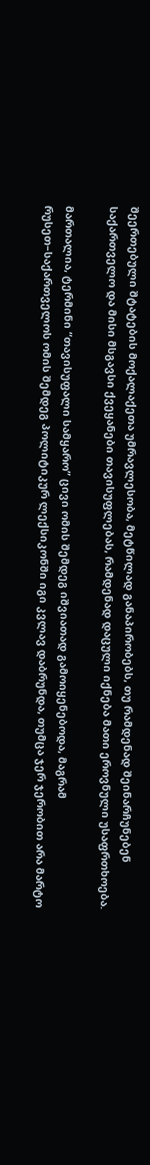შეერთებული შტატების მოქალაქეთა უმრავლესობა, მეტწილად განაპირობებს, თუ რამდენად შეინარჩუნებენ საქართველო და მისი მსგავსი ქვეყანები თავისუფლებას, რამდენად დაცული იქნება მათი ეროვნული უსაფრთხოება.

მართალია, ტერმინი “თავისუფალი სამყარო” ცივი ომის შემდეგ იშვიათად გამოიყენებოდა, მაგრამ რუსეთ–საქართველოს ომის შემდეგ პოლიტიკურ ლექსიკონში იგი კვლავ დაბრუნდა, თუმცა ჯერ ჯერობით არა მარტო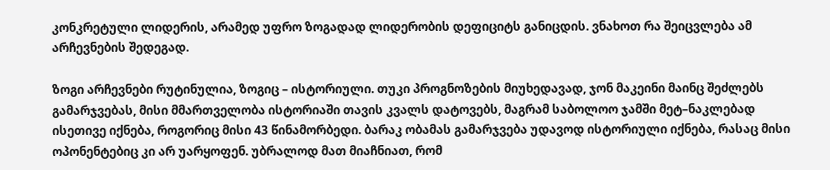კონკრეტული ლიდერის, არამედ უფრო ზოგადად ლიდერობის დეფიციტს განიცდის. ვნახოთ რა შეიცვლება ამ არჩევნების შედეგად.

ზოგი არჩევნები რუტინულია, ზოგიც – ისტორიული. თუკი პროგნოზების მიუხედავად, ჯონ მაკეინი მაინც შეძლებს გამარჯვებას, მისი მმართველობა ისტორიაში თავის კვალს დატოვებს, მაგრამ საბოლოო ჯამში მეტ–ნაკლებად ისეთივე იქნება, როგორიც მისი 43 წინამორბედი. ბარაკ ობამას გამარჯვება უდავოდ ისტორიული იქნება, რასაც მისი ოპონენტებიც კი არ უარყოფენ. უბრალოდ მათ მიაჩნიათ, რომ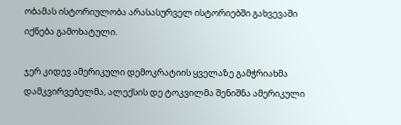ობამას ისტორიულობა არასასურველ ისტორიებში გახვევაში იქნება გამოხატული.

ჯერ კიდევ ამერიკული დემოკრატიის ყველაზე გამჭრიახმა დამკვირვებელმა, ალექსის დე ტოკვილმა შენიშნა ამერიკული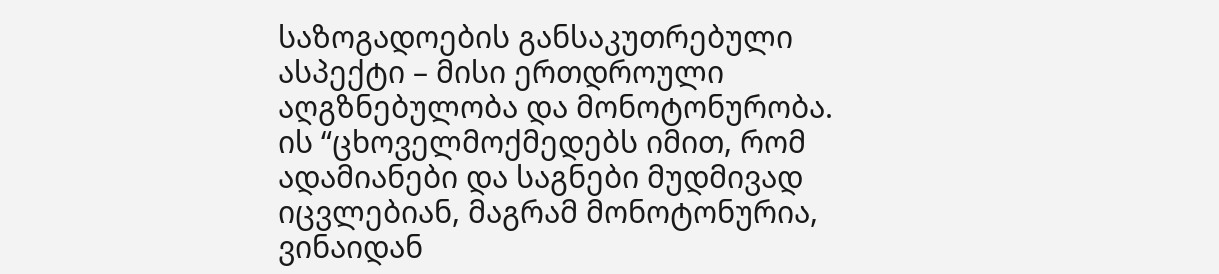საზოგადოების განსაკუთრებული ასპექტი – მისი ერთდროული აღგზნებულობა და მონოტონურობა. ის “ცხოველმოქმედებს იმით, რომ ადამიანები და საგნები მუდმივად იცვლებიან, მაგრამ მონოტონურია, ვინაიდან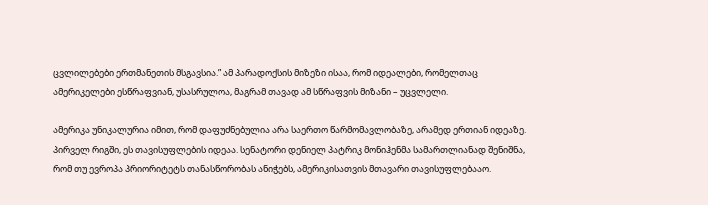ცვლილებები ერთმანეთის მსგავსია.” ამ პარადოქსის მიზეზი ისაა, რომ იდეალები, რომელთაც ამერიკელები ესწრაფვიან, უსასრულოა, მაგრამ თავად ამ სწრაფვის მიზანი – უცვლელი.

ამერიკა უნიკალურია იმით, რომ დაფუძნებულია არა საერთო წარმომავლობაზე, არამედ ერთიან იდეაზე. პირველ რიგში, ეს თავისუფლების იდეაა. სენატორი დენიელ პატრიკ მონიჰენმა სამართლიანად შენიშნა, რომ თუ ევროპა პრიორიტეტს თანასწორობას ანიჭებს, ამერიკისათვის მთავარი თავისუფლებააო.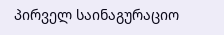პირველ საინაგურაციო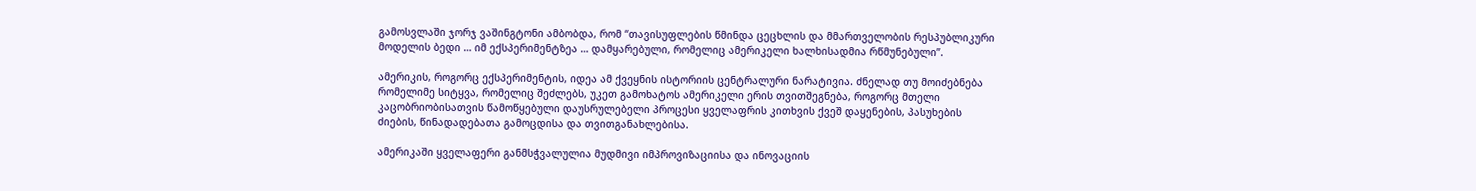გამოსვლაში ჯორჯ ვაშინგტონი ამბობდა, რომ “თავისუფლების წმინდა ცეცხლის და მმართველობის რესპუბლიკური მოდელის ბედი … იმ ექსპერიმენტზეა … დამყარებული, რომელიც ამერიკელი ხალხისადმია რწმუნებული”.

ამერიკის, როგორც ექსპერიმენტის, იდეა ამ ქვეყნის ისტორიის ცენტრალური ნარატივია. ძნელად თუ მოიძებნება რომელიმე სიტყვა, რომელიც შეძლებს, უკეთ გამოხატოს ამერიკელი ერის თვითშეგნება, როგორც მთელი კაცობრიობისათვის წამოწყებული დაუსრულებელი პროცესი ყველაფრის კითხვის ქვეშ დაყენების, პასუხების ძიების, წინადადებათა გამოცდისა და თვითგანახლებისა.

ამერიკაში ყველაფერი განმსჭვალულია მუდმივი იმპროვიზაციისა და ინოვაციის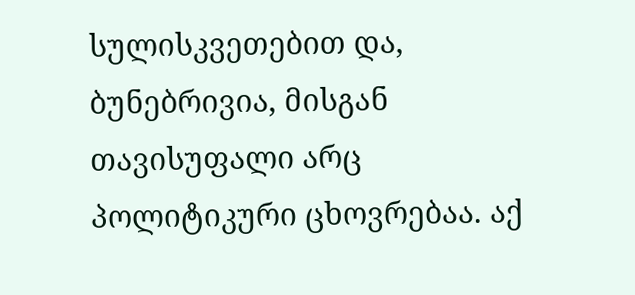სულისკვეთებით და, ბუნებრივია, მისგან თავისუფალი არც პოლიტიკური ცხოვრებაა. აქ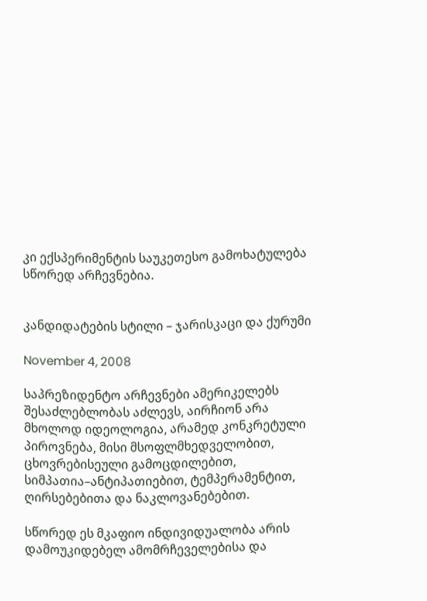კი ექსპერიმენტის საუკეთესო გამოხატულება სწორედ არჩევნებია.


კანდიდატების სტილი – ჯარისკაცი და ქურუმი

November 4, 2008

საპრეზიდენტო არჩევნები ამერიკელებს შესაძლებლობას აძლევს, აირჩიონ არა მხოლოდ იდეოლოგია, არამედ კონკრეტული პიროვნება, მისი მსოფლმხედველობით, ცხოვრებისეული გამოცდილებით, სიმპათია–ანტიპათიებით, ტემპერამენტით, ღირსებებითა და ნაკლოვანებებით.

სწორედ ეს მკაფიო ინდივიდუალობა არის დამოუკიდებელ ამომრჩეველებისა და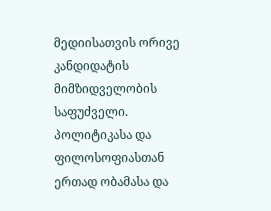მედიისათვის ორივე კანდიდატის მიმზიდველობის საფუძველი. პოლიტიკასა და ფილოსოფიასთან ერთად ობამასა და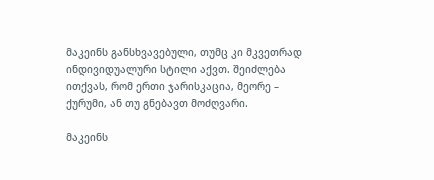მაკეინს განსხვავებული, თუმც კი მკვეთრად ინდივიდუალური სტილი აქვთ. შეიძლება ითქვას, რომ ერთი ჯარისკაცია, მეორე – ქურუმი, ან თუ გნებავთ მოძღვარი.

მაკეინს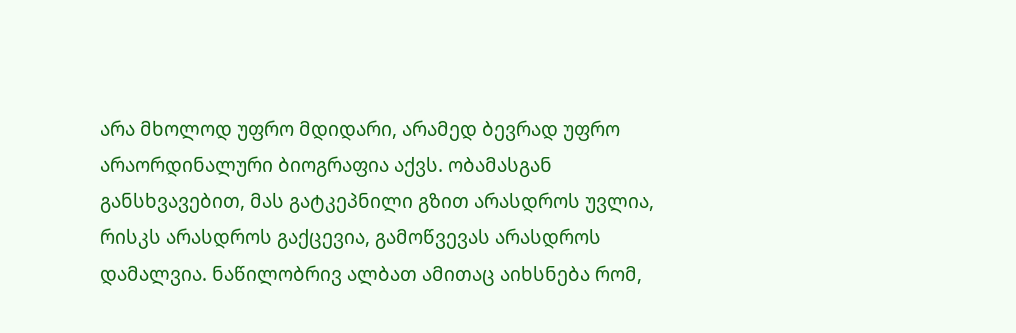არა მხოლოდ უფრო მდიდარი, არამედ ბევრად უფრო არაორდინალური ბიოგრაფია აქვს. ობამასგან განსხვავებით, მას გატკეპნილი გზით არასდროს უვლია, რისკს არასდროს გაქცევია, გამოწვევას არასდროს დამალვია. ნაწილობრივ ალბათ ამითაც აიხსნება რომ,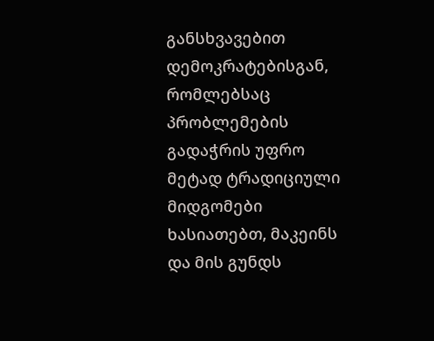განსხვავებით დემოკრატებისგან, რომლებსაც პრობლემების გადაჭრის უფრო მეტად ტრადიციული მიდგომები ხასიათებთ, მაკეინს და მის გუნდს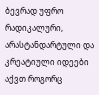ბევრად უფრო რადიკალური, არასტანდარტული და კრეატიული იდეები აქვთ როგორც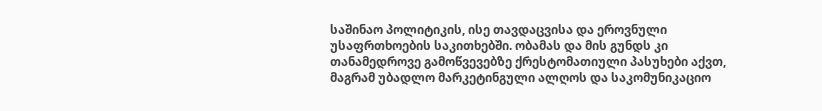საშინაო პოლიტიკის, ისე თავდაცვისა და ეროვნული უსაფრთხოების საკითხებში. ობამას და მის გუნდს კი თანამედროვე გამოწვევებზე ქრესტომათიული პასუხები აქვთ, მაგრამ უბადლო მარკეტინგული ალღოს და საკომუნიკაციო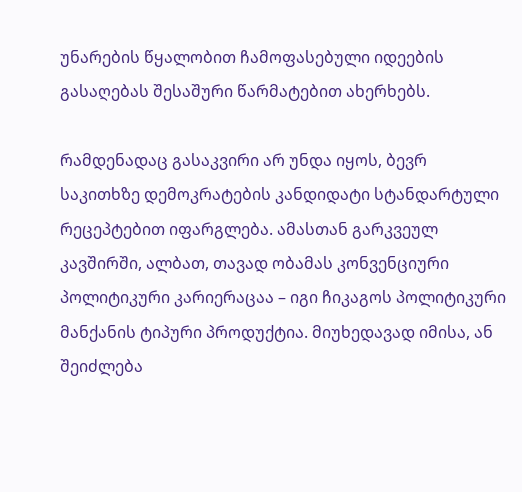უნარების წყალობით ჩამოფასებული იდეების გასაღებას შესაშური წარმატებით ახერხებს.

რამდენადაც გასაკვირი არ უნდა იყოს, ბევრ საკითხზე დემოკრატების კანდიდატი სტანდარტული რეცეპტებით იფარგლება. ამასთან გარკვეულ კავშირში, ალბათ, თავად ობამას კონვენციური პოლიტიკური კარიერაცაა – იგი ჩიკაგოს პოლიტიკური მანქანის ტიპური პროდუქტია. მიუხედავად იმისა, ან შეიძლება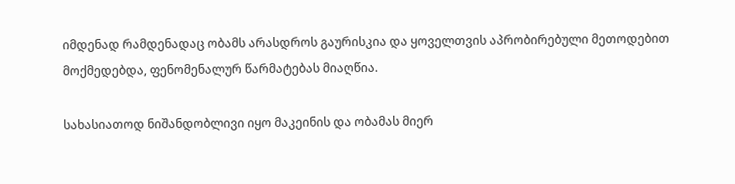იმდენად რამდენადაც ობამს არასდროს გაურისკია და ყოველთვის აპრობირებული მეთოდებით მოქმედებდა, ფენომენალურ წარმატებას მიაღწია.

სახასიათოდ ნიშანდობლივი იყო მაკეინის და ობამას მიერ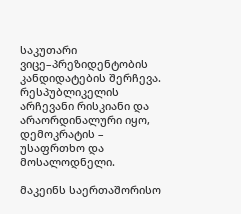საკუთარი ვიცე–პრეზიდენტობის კანდიდატების შერჩევა. რესპუბლიკელის არჩევანი რისკიანი და არაორდინალური იყო, დემოკრატის – უსაფრთხო და მოსალოდნელი.

მაკეინს საერთაშორისო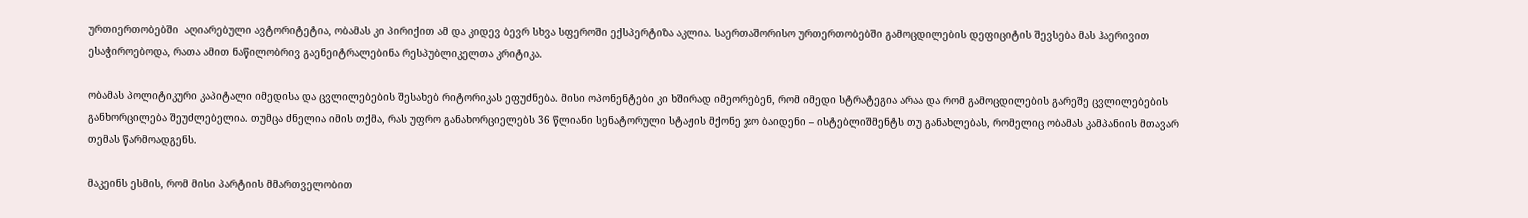ურთიერთობებში  აღიარებული ავტორიტეტია, ობამას კი პირიქით ამ და კიდევ ბევრ სხვა სფეროში ექსპერტიზა აკლია. საერთაშორისო ურთერთობებში გამოცდილების დეფიციტის შევსება მას ჰაერივით ესაჭიროებოდა, რათა ამით ნაწილობრივ გაენეიტრალებინა რესპუბლიკელთა კრიტიკა.

ობამას პოლიტიკური კაპიტალი იმედისა და ცვლილებების შესახებ რიტორიკას ეფუძნება. მისი ოპონენტები კი ხშირად იმეორებენ, რომ იმედი სტრატეგია არაა და რომ გამოცდილების გარეშე ცვლილებების განხორცილება შეუძლებელია. თუმცა ძნელია იმის თქმა, რას უფრო განახორციელებს 36 წლიანი სენატორული სტაჟის მქონე ჯო ბაიდენი – ისტებლიშმენტს თუ განახლებას, რომელიც ობამას კამპანიის მთავარ თემას წარმოადგენს.

მაკეინს ესმის, რომ მისი პარტიის მმართველობით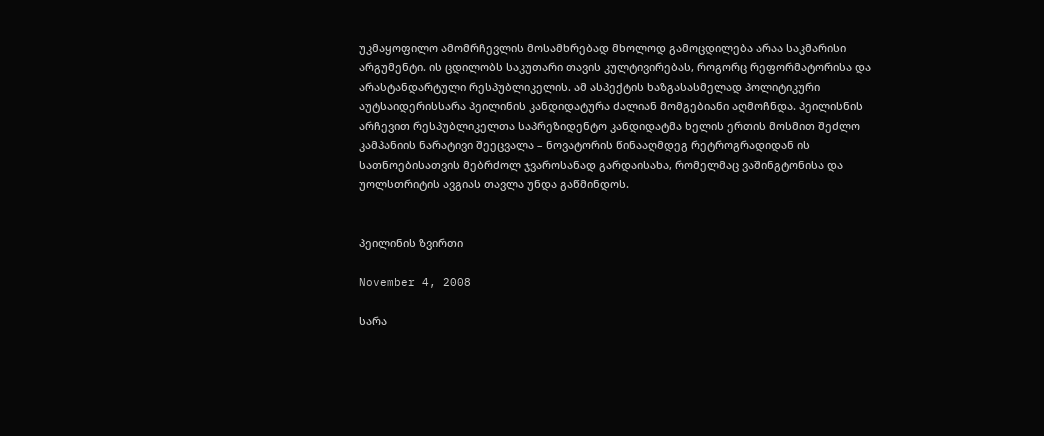უკმაყოფილო ამომრჩევლის მოსამხრებად მხოლოდ გამოცდილება არაა საკმარისი არგუმენტი. ის ცდილობს საკუთარი თავის კულტივირებას, როგორც რეფორმატორისა და არასტანდარტული რესპუბლიკელის. ამ ასპექტის ხაზგასასმელად პოლიტიკური აუტსაიდერისსარა პეილინის კანდიდატურა ძალიან მომგებიანი აღმოჩნდა. პეილისნის არჩევით რესპუბლიკელთა საპრეზიდენტო კანდიდატმა ხელის ერთის მოსმით შეძლო კამპანიის ნარატივი შეეცვალა – ნოვატორის წინააღმდეგ რეტროგრადიდან ის სათნოებისათვის მებრძოლ ჯვაროსანად გარდაისახა, რომელმაც ვაშინგტონისა და უოლსთრიტის ავგიას თავლა უნდა გაწმინდოს.


პეილინის ზვირთი

November 4, 2008

სარა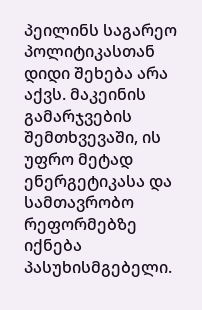პეილინს საგარეო პოლიტიკასთან დიდი შეხება არა აქვს. მაკეინის გამარჯვების შემთხვევაში, ის უფრო მეტად ენერგეტიკასა და სამთავრობო რეფორმებზე იქნება პასუხისმგებელი.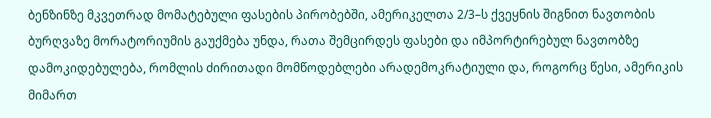ბენზინზე მკვეთრად მომატებული ფასების პირობებში, ამერიკელთა 2/3–ს ქვეყნის შიგნით ნავთობის ბურღვაზე მორატორიუმის გაუქმება უნდა, რათა შემცირდეს ფასები და იმპორტირებულ ნავთობზე დამოკიდებულება, რომლის ძირითადი მომწოდებლები არადემოკრატიული და, როგორც წესი, ამერიკის მიმართ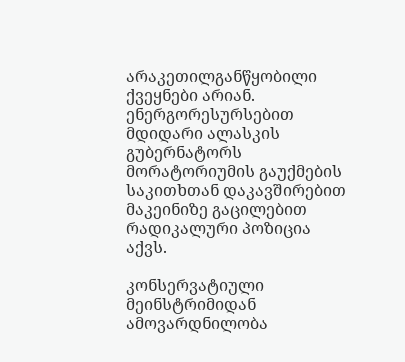არაკეთილგანწყობილი ქვეყნები არიან. ენერგორესურსებით მდიდარი ალასკის გუბერნატორს მორატორიუმის გაუქმების საკითხთან დაკავშირებით მაკეინიზე გაცილებით რადიკალური პოზიცია აქვს.

კონსერვატიული მეინსტრიმიდან ამოვარდნილობა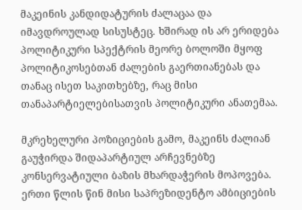მაკეინის კანდიდატურის ძალაცაა და იმავდროულად სისუსტეც. ხშირად ის არ ერიდება პოლიტიკური სპექტრის მეორე ბოლოში მყოფ პოლიტიკოსებთან ძალების გაერთიანებას და თანაც ისეთ საკითხებზე, რაც მისი თანაპარტიელებისათვის პოლიტიკური ანათემაა.

მკრეხელური პოზიციების გამო, მაკეინს ძალიან გაუჭირდა შიდაპარტიულ არჩევნებზე კონსერვატიული ბაზის მხარდაჭერის მოპოვება. ერთი წლის წინ მისი საპრეზიდენტო ამბიციების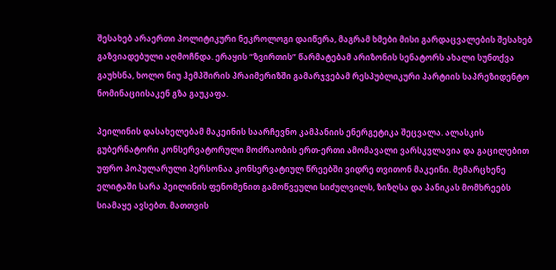შესახებ არაერთი პოლიტიკური ნეკროლოგი დაიწერა, მაგრამ ხმები მისი გარდაცვალების შესახებ გაზვიადებული აღმოჩნდა. ერაყის “ზვირთის” წარმატებამ არიზონის სენატორს ახალი სუნთქვა გაუხსნა, ხოლო ნიუ ჰემპშირის პრაიმერიზში გამარჯვებამ რესპუბლიკური პარტიის საპრეზიდენტო ნომინაციისაკენ გზა გაუკაფა.

პეილინის დასახელებამ მაკეინის საარჩევნო კამპანიის ენერგეტიკა შეცვალა. ალასკის გუბერნატორი კონსერვატორული მოძრაობის ერთ-ერთი ამომავალი ვარსკვლავია და გაცილებით უფრო პოპულარული პერსონაა კონსერვატიულ წრეებში ვიდრე თვითონ მაკეინი. მემარცხენე ელიტაში სარა პეილინის ფენომენით გამოწვეული სიძულვილს, ზიზღსა და პანიკას მომხრეებს სიამაყე ავსებთ. მათთვის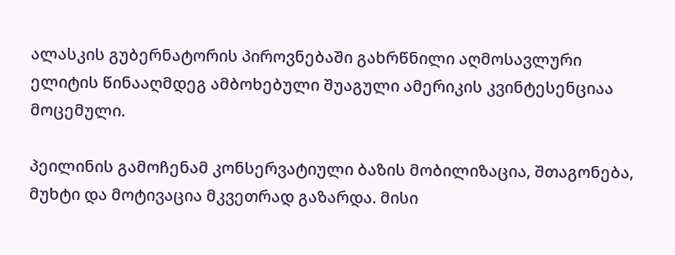ალასკის გუბერნატორის პიროვნებაში გახრწნილი აღმოსავლური ელიტის წინააღმდეგ ამბოხებული შუაგული ამერიკის კვინტესენციაა მოცემული.

პეილინის გამოჩენამ კონსერვატიული ბაზის მობილიზაცია, შთაგონება, მუხტი და მოტივაცია მკვეთრად გაზარდა. მისი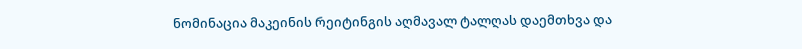ნომინაცია მაკეინის რეიტინგის აღმავალ ტალღას დაემთხვა და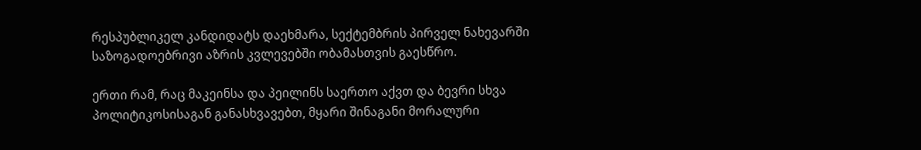რესპუბლიკელ კანდიდატს დაეხმარა, სექტემბრის პირველ ნახევარში საზოგადოებრივი აზრის კვლევებში ობამასთვის გაესწრო.

ერთი რამ, რაც მაკეინსა და პეილინს საერთო აქვთ და ბევრი სხვა პოლიტიკოსისაგან განასხვავებთ, მყარი შინაგანი მორალური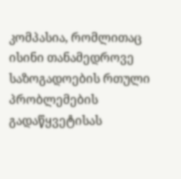კომპასია, რომლითაც ისინი თანამედროვე საზოგადოების რთული პრობლემების გადაწყვეტისას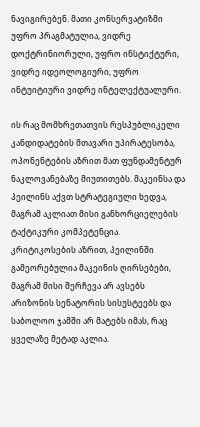ნავიგირებენ. მათი კონსერვატიზმი უფრო პრაგმატულია, ვიდრე დოქტრინიორული, უფრო ინსტიქტური, ვიდრე იდეოლოგიური, უფრო ინტუიტიური ვიდრე ინტელექტუალური.

ის რაც მომხრეთათვის რესპუბლიკელი კანდიდატების მთავარი უპირატესობა, ოპონენტების აზრით მათ ფუნდამენტურ ნაკლოვანებაზე მიუთითებს. მაკეინსა და პეილინს აქვთ სტრატეგიული ხედვა, მაგრამ აკლიათ მისი განხორციელების ტაქტიკური კომპეტენცია. კრიტიკოსების აზრით, პეილინში გამეორებულია მაკეინის ღირსებები, მაგრამ მისი შერჩევა არ ავსებს არიზონის სენატორის სისუსტეებს და საბოლოო ჯამში არ მატებს იმას, რაც ყველაზე მეტად აკლია.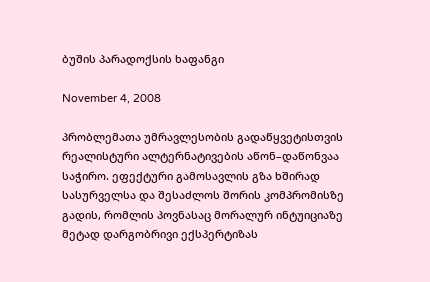ბუშის პარადოქსის ხაფანგი

November 4, 2008

პრობლემათა უმრავლესობის გადაწყვეტისთვის რეალისტური ალტერნატივების აწონ–დაწონვაა საჭირო. ეფექტური გამოსავლის გზა ხშირად სასურველსა და შესაძლოს შორის კომპრომისზე გადის, რომლის პოვნასაც მორალურ ინტუიციაზე მეტად დარგობრივი ექსპერტიზას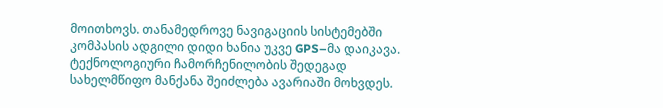მოითხოვს. თანამედროვე ნავიგაციის სისტემებში კომპასის ადგილი დიდი ხანია უკვე GPS–მა დაიკავა. ტექნოლოგიური ჩამორჩენილობის შედეგად სახელმწიფო მანქანა შეიძლება ავარიაში მოხვდეს.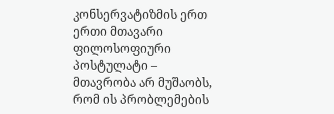კონსერვატიზმის ერთ ერთი მთავარი ფილოსოფიური პოსტულატი – მთავრობა არ მუშაობს, რომ ის პრობლემების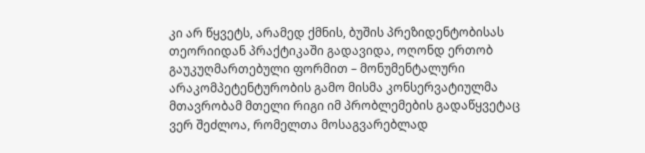კი არ წყვეტს, არამედ ქმნის, ბუშის პრეზიდენტობისას თეორიიდან პრაქტიკაში გადავიდა, ოღონდ ერთობ გაუკუღმართებული ფორმით – მონუმენტალური არაკომპეტენტურობის გამო მისმა კონსერვატიულმა მთავრობამ მთელი რიგი იმ პრობლემების გადაწყვეტაც ვერ შეძლოა, რომელთა მოსაგვარებლად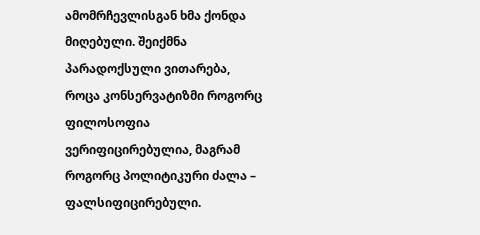ამომრჩევლისგან ხმა ქონდა მიღებული. შეიქმნა პარადოქსული ვითარება, როცა კონსერვატიზმი როგორც ფილოსოფია ვერიფიცირებულია, მაგრამ როგორც პოლიტიკური ძალა – ფალსიფიცირებული.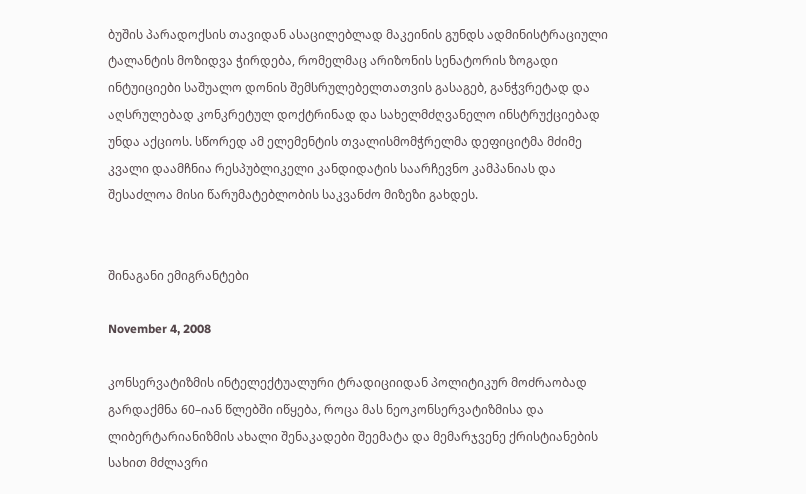ბუშის პარადოქსის თავიდან ასაცილებლად მაკეინის გუნდს ადმინისტრაციული ტალანტის მოზიდვა ჭირდება, რომელმაც არიზონის სენატორის ზოგადი ინტუიციები საშუალო დონის შემსრულებელთათვის გასაგებ, განჭვრეტად და აღსრულებად კონკრეტულ დოქტრინად და სახელმძღვანელო ინსტრუქციებად უნდა აქციოს. სწორედ ამ ელემენტის თვალისმომჭრელმა დეფიციტმა მძიმე კვალი დაამჩნია რესპუბლიკელი კანდიდატის საარჩევნო კამპანიას და შესაძლოა მისი წარუმატებლობის საკვანძო მიზეზი გახდეს.


შინაგანი ემიგრანტები

November 4, 2008

კონსერვატიზმის ინტელექტუალური ტრადიციიდან პოლიტიკურ მოძრაობად გარდაქმნა 60–იან წლებში იწყება, როცა მას ნეოკონსერვატიზმისა და ლიბერტარიანიზმის ახალი შენაკადები შეემატა და მემარჯვენე ქრისტიანების სახით მძლავრი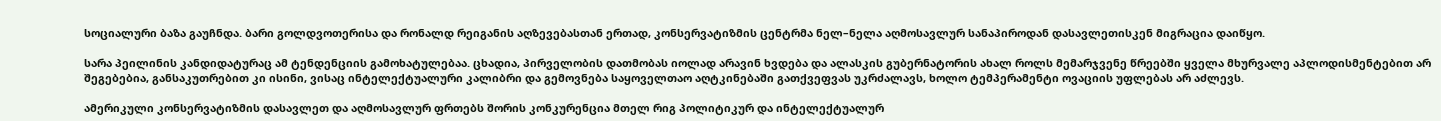სოციალური ბაზა გაუჩნდა. ბარი გოლდვოთერისა და რონალდ რეიგანის აღზევებასთან ერთად, კონსერვატიზმის ცენტრმა ნელ–ნელა აღმოსავლურ სანაპიროდან დასავლეთისკენ მიგრაცია დაიწყო.

სარა პეილინის კანდიდატურაც ამ ტენდენციის გამოხატულებაა. ცხადია, პირველობის დათმობას იოლად არავინ ხვდება და ალასკის გუბერნატორის ახალ როლს მემარჯვენე წრეებში ყველა მხურვალე აპლოდისმენტებით არ შეგებებია, განსაკუთრებით კი ისინი, ვისაც ინტელექტუალური კალიბრი და გემოვნება საყოველთაო აღტკინებაში გათქვეფვას უკრძალავს, ხოლო ტემპერამენტი ოვაციის უფლებას არ აძლევს.

ამერიკული კონსერვატიზმის დასავლეთ და აღმოსავლურ ფრთებს შორის კონკურენცია მთელ რიგ პოლიტიკურ და ინტელექტუალურ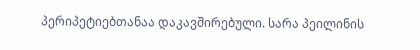პერიპეტიებთანაა დაკავშირებული. სარა პეილინის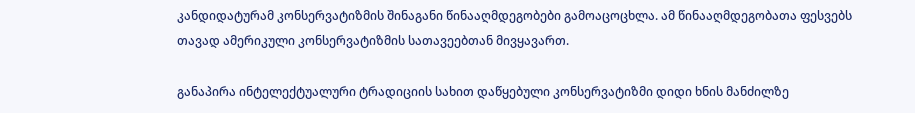კანდიდატურამ კონსერვატიზმის შინაგანი წინააღმდეგობები გამოაცოცხლა. ამ წინააღმდეგობათა ფესვებს თავად ამერიკული კონსერვატიზმის სათავეებთან მივყავართ.

განაპირა ინტელექტუალური ტრადიციის სახით დაწყებული კონსერვატიზმი დიდი ხნის მანძილზე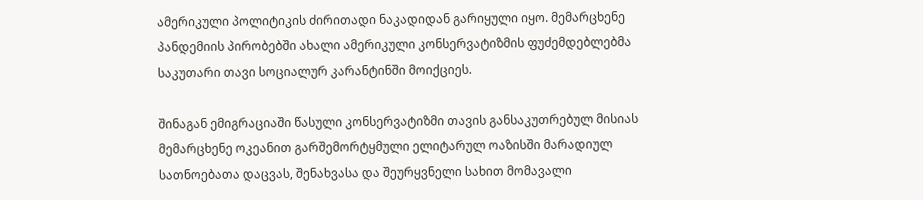ამერიკული პოლიტიკის ძირითადი ნაკადიდან გარიყული იყო. მემარცხენე პანდემიის პირობებში ახალი ამერიკული კონსერვატიზმის ფუძემდებლებმა საკუთარი თავი სოციალურ კარანტინში მოიქციეს.

შინაგან ემიგრაციაში წასული კონსერვატიზმი თავის განსაკუთრებულ მისიას მემარცხენე ოკეანით გარშემორტყმული ელიტარულ ოაზისში მარადიულ სათნოებათა დაცვას, შენახვასა და შეურყვნელი სახით მომავალი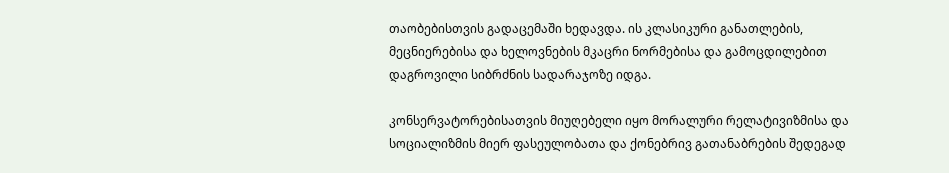თაობებისთვის გადაცემაში ხედავდა. ის კლასიკური განათლების, მეცნიერებისა და ხელოვნების მკაცრი ნორმებისა და გამოცდილებით დაგროვილი სიბრძნის სადარაჯოზე იდგა.

კონსერვატორებისათვის მიუღებელი იყო მორალური რელატივიზმისა და სოციალიზმის მიერ ფასეულობათა და ქონებრივ გათანაბრების შედეგად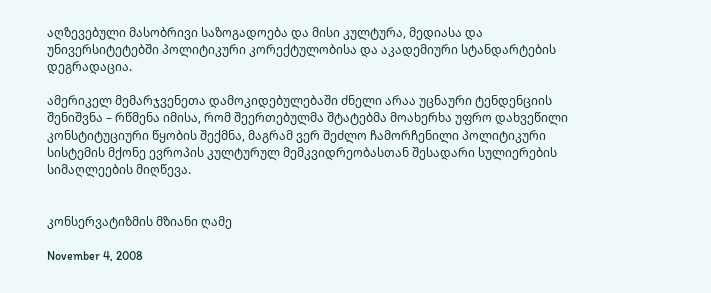აღზევებული მასობრივი საზოგადოება და მისი კულტურა, მედიასა და უნივერსიტეტებში პოლიტიკური კორექტულობისა და აკადემიური სტანდარტების დეგრადაცია.

ამერიკელ მემარჯვენეთა დამოკიდებულებაში ძნელი არაა უცნაური ტენდენციის შენიშვნა – რწმენა იმისა, რომ შეერთებულმა შტატებმა მოახერხა უფრო დახვეწილი კონსტიტუციური წყობის შექმნა, მაგრამ ვერ შეძლო ჩამორჩენილი პოლიტიკური სისტემის მქონე ევროპის კულტურულ მემკვიდრეობასთან შესადარი სულიერების სიმაღლეების მიღწევა.


კონსერვატიზმის მზიანი ღამე

November 4, 2008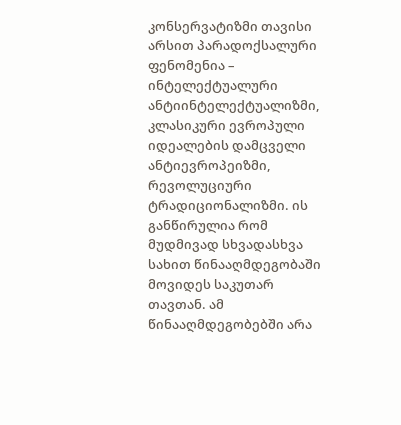კონსერვატიზმი თავისი არსით პარადოქსალური ფენომენია – ინტელექტუალური ანტიინტელექტუალიზმი, კლასიკური ევროპული იდეალების დამცველი ანტიევროპეიზმი, რევოლუციური ტრადიციონალიზმი. ის განწირულია რომ მუდმივად სხვადასხვა სახით წინააღმდეგობაში მოვიდეს საკუთარ თავთან. ამ წინააღმდეგობებში არა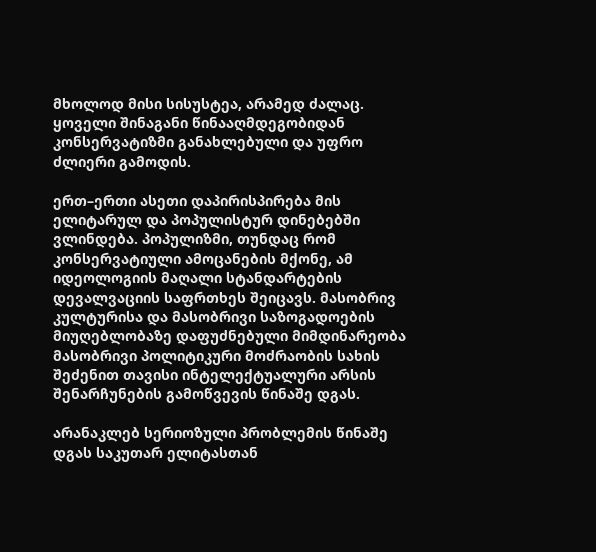მხოლოდ მისი სისუსტეა, არამედ ძალაც. ყოველი შინაგანი წინააღმდეგობიდან კონსერვატიზმი განახლებული და უფრო ძლიერი გამოდის.

ერთ–ერთი ასეთი დაპირისპირება მის ელიტარულ და პოპულისტურ დინებებში ვლინდება. პოპულიზმი, თუნდაც რომ კონსერვატიული ამოცანების მქონე, ამ იდეოლოგიის მაღალი სტანდარტების დევალვაციის საფრთხეს შეიცავს. მასობრივ კულტურისა და მასობრივი საზოგადოების მიუღებლობაზე დაფუძნებული მიმდინარეობა მასობრივი პოლიტიკური მოძრაობის სახის შეძენით თავისი ინტელექტუალური არსის შენარჩუნების გამოწვევის წინაშე დგას.

არანაკლებ სერიოზული პრობლემის წინაშე დგას საკუთარ ელიტასთან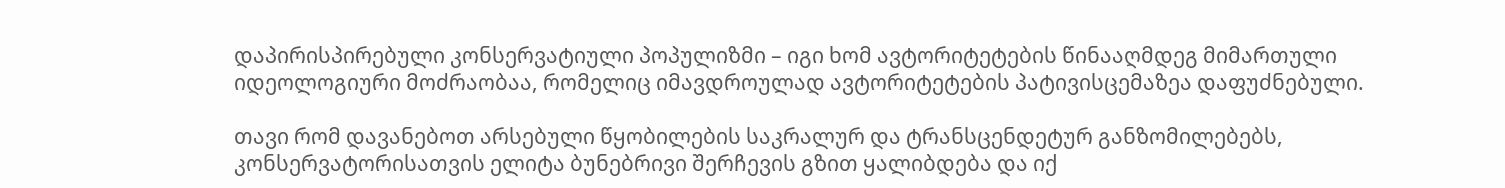დაპირისპირებული კონსერვატიული პოპულიზმი – იგი ხომ ავტორიტეტების წინააღმდეგ მიმართული იდეოლოგიური მოძრაობაა, რომელიც იმავდროულად ავტორიტეტების პატივისცემაზეა დაფუძნებული.

თავი რომ დავანებოთ არსებული წყობილების საკრალურ და ტრანსცენდეტურ განზომილებებს, კონსერვატორისათვის ელიტა ბუნებრივი შერჩევის გზით ყალიბდება და იქ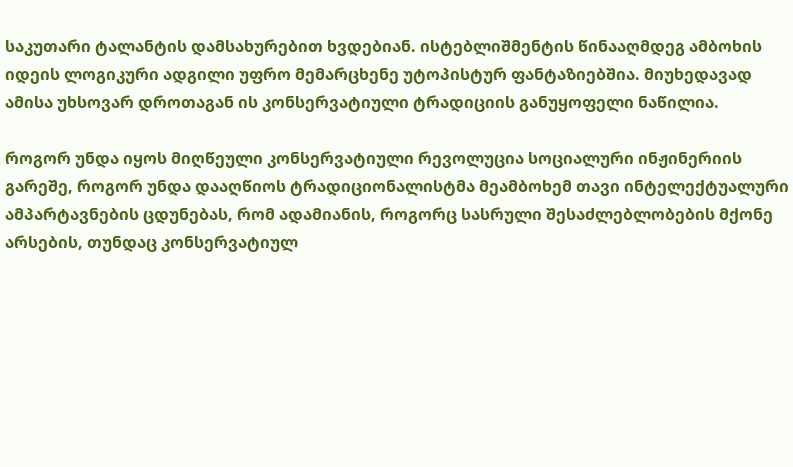საკუთარი ტალანტის დამსახურებით ხვდებიან. ისტებლიშმენტის წინააღმდეგ ამბოხის იდეის ლოგიკური ადგილი უფრო მემარცხენე უტოპისტურ ფანტაზიებშია. მიუხედავად ამისა უხსოვარ დროთაგან ის კონსერვატიული ტრადიციის განუყოფელი ნაწილია.

როგორ უნდა იყოს მიღწეული კონსერვატიული რევოლუცია სოციალური ინჟინერიის გარეშე, როგორ უნდა დააღწიოს ტრადიციონალისტმა მეამბოხემ თავი ინტელექტუალური ამპარტავნების ცდუნებას, რომ ადამიანის, როგორც სასრული შესაძლებლობების მქონე არსების, თუნდაც კონსერვატიულ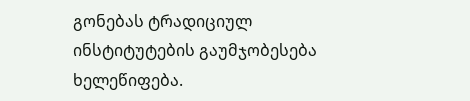გონებას ტრადიციულ ინსტიტუტების გაუმჯობესება ხელეწიფება.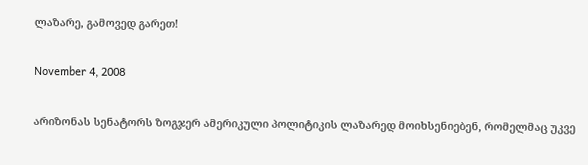ლაზარე, გამოვედ გარეთ!

November 4, 2008

არიზონას სენატორს ზოგჯერ ამერიკული პოლიტიკის ლაზარედ მოიხსენიებენ, რომელმაც უკვე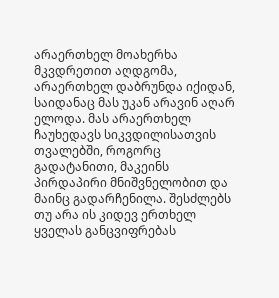არაერთხელ მოახერხა მკვდრეთით აღდგომა, არაერთხელ დაბრუნდა იქიდან, საიდანაც მას უკან არავინ აღარ ელოდა. მას არაერთხელ ჩაუხედავს სიკვდილისათვის თვალებში, როგორც გადატანითი, მაკეინს პირდაპირი მნიშვნელობით და მაინც გადარჩენილა. შესძლებს თუ არა ის კიდევ ერთხელ ყველას განცვიფრებას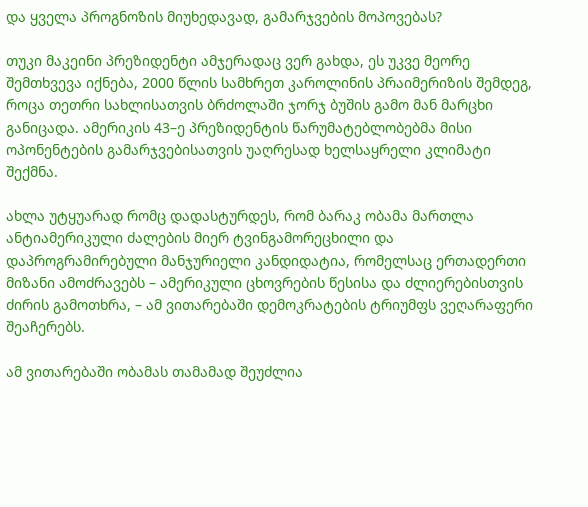და ყველა პროგნოზის მიუხედავად, გამარჯვების მოპოვებას?

თუკი მაკეინი პრეზიდენტი ამჯერადაც ვერ გახდა, ეს უკვე მეორე შემთხვევა იქნება, 2000 წლის სამხრეთ კაროლინის პრაიმერიზის შემდეგ, როცა თეთრი სახლისათვის ბრძოლაში ჯორჯ ბუშის გამო მან მარცხი განიცადა. ამერიკის 43–ე პრეზიდენტის წარუმატებლობებმა მისი ოპონენტების გამარჯვებისათვის უაღრესად ხელსაყრელი კლიმატი შექმნა.

ახლა უტყუარად რომც დადასტურდეს, რომ ბარაკ ობამა მართლა ანტიამერიკული ძალების მიერ ტვინგამორეცხილი და დაპროგრამირებული მანჯურიელი კანდიდატია, რომელსაც ერთადერთი მიზანი ამოძრავებს – ამერიკული ცხოვრების წესისა და ძლიერებისთვის ძირის გამოთხრა, – ამ ვითარებაში დემოკრატების ტრიუმფს ვეღარაფერი შეაჩერებს.

ამ ვითარებაში ობამას თამამად შეუძლია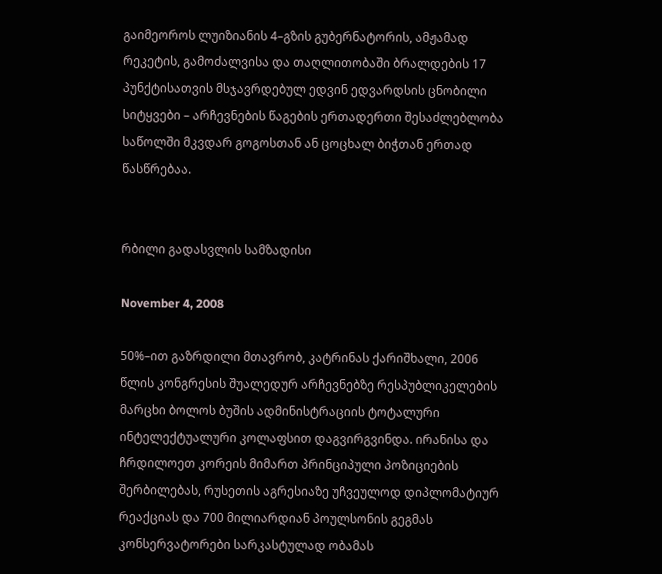გაიმეოროს ლუიზიანის 4–გზის გუბერნატორის, ამჟამად რეკეტის, გამოძალვისა და თაღლითობაში ბრალდების 17 პუნქტისათვის მსჯავრდებულ ედვინ ედვარდსის ცნობილი სიტყვები – არჩევნების წაგების ერთადერთი შესაძლებლობა საწოლში მკვდარ გოგოსთან ან ცოცხალ ბიჭთან ერთად წასწრებაა.


რბილი გადასვლის სამზადისი

November 4, 2008

50%–ით გაზრდილი მთავრობ, კატრინას ქარიშხალი, 2006 წლის კონგრესის შუალედურ არჩევნებზე რესპუბლიკელების მარცხი ბოლოს ბუშის ადმინისტრაციის ტოტალური ინტელექტუალური კოლაფსით დაგვირგვინდა. ირანისა და ჩრდილოეთ კორეის მიმართ პრინციპული პოზიციების შერბილებას, რუსეთის აგრესიაზე უჩვეულოდ დიპლომატიურ რეაქციას და 700 მილიარდიან პოულსონის გეგმას კონსერვატორები სარკასტულად ობამას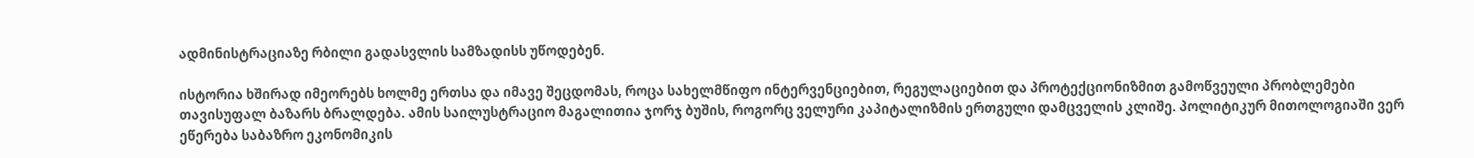ადმინისტრაციაზე რბილი გადასვლის სამზადისს უწოდებენ.

ისტორია ხშირად იმეორებს ხოლმე ერთსა და იმავე შეცდომას, როცა სახელმწიფო ინტერვენციებით, რეგულაციებით და პროტექციონიზმით გამოწვეული პრობლემები თავისუფალ ბაზარს ბრალდება. ამის საილუსტრაციო მაგალითია ჯორჯ ბუშის, როგორც ველური კაპიტალიზმის ერთგული დამცველის კლიშე. პოლიტიკურ მითოლოგიაში ვერ ეწერება საბაზრო ეკონომიკის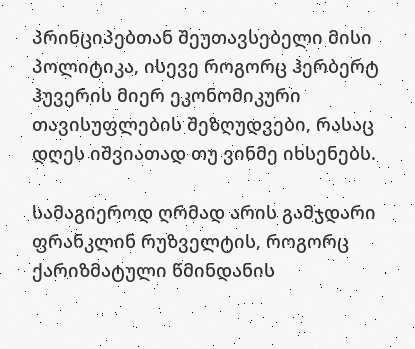პრინციპებთან შეუთავსებელი მისი პოლიტიკა, ისევე როგორც ჰერბერტ ჰუვერის მიერ ეკონომიკური თავისუფლების შეზღუდვები, რასაც დღეს იშვიათად თუ ვინმე იხსენებს.

სამაგიეროდ ღრმად არის გამჯდარი ფრანკლინ რუზველტის, როგორც ქარიზმატული წმინდანის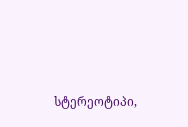სტერეოტიპი,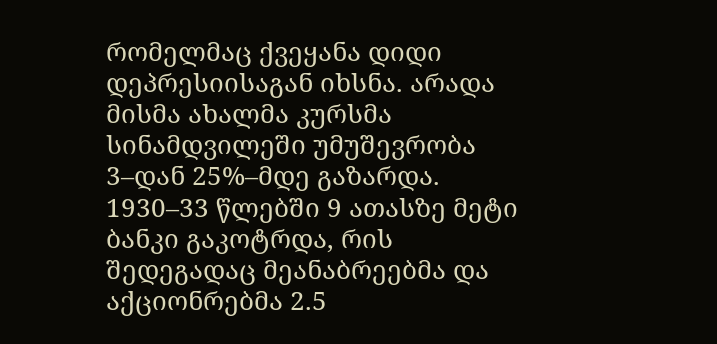რომელმაც ქვეყანა დიდი დეპრესიისაგან იხსნა. არადა მისმა ახალმა კურსმა სინამდვილეში უმუშევრობა 3–დან 25%–მდე გაზარდა. 1930–33 წლებში 9 ათასზე მეტი ბანკი გაკოტრდა, რის შედეგადაც მეანაბრეებმა და აქციონრებმა 2.5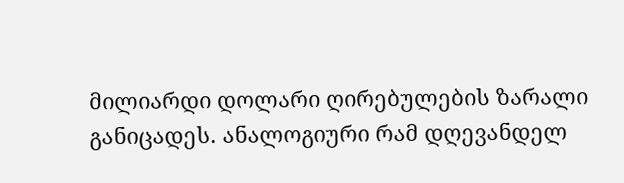მილიარდი დოლარი ღირებულების ზარალი განიცადეს. ანალოგიური რამ დღევანდელ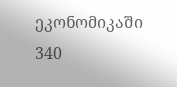ეკონომიკაში 340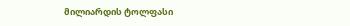მილიარდის ტოლფასი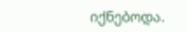იქნებოდა.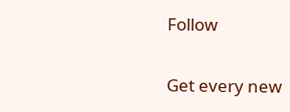Follow

Get every new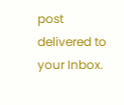post delivered to your Inbox.